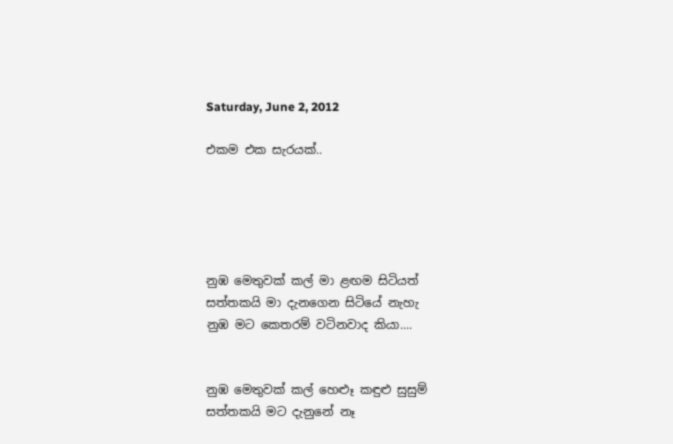Saturday, June 2, 2012

එකම එක සැරයක්..





නුඹ මෙතුවක් කල් මා ළඟම සිටියත්
සත්තකයි මා දැනගෙන සිටියේ නැහැ
නුඹ මට කෙතරම් වටිනවාද කියා....


නුඹ මෙතුවක් කල් හෙළූ කඳුළු සුසුම්
සත්තකයි මට දැනුනේ නෑ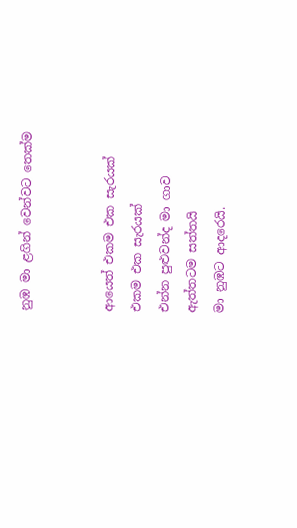නුඹ මා ළගින් වෙන්වට තෙක්ම


ආයෙත් එකම එක සැරයක්
එකම එක සැරයක්
එන්න පුළුවන්ද මා ගාව
ඇත්තටම සත්තයි
මා නුඹට ආදරෙයි.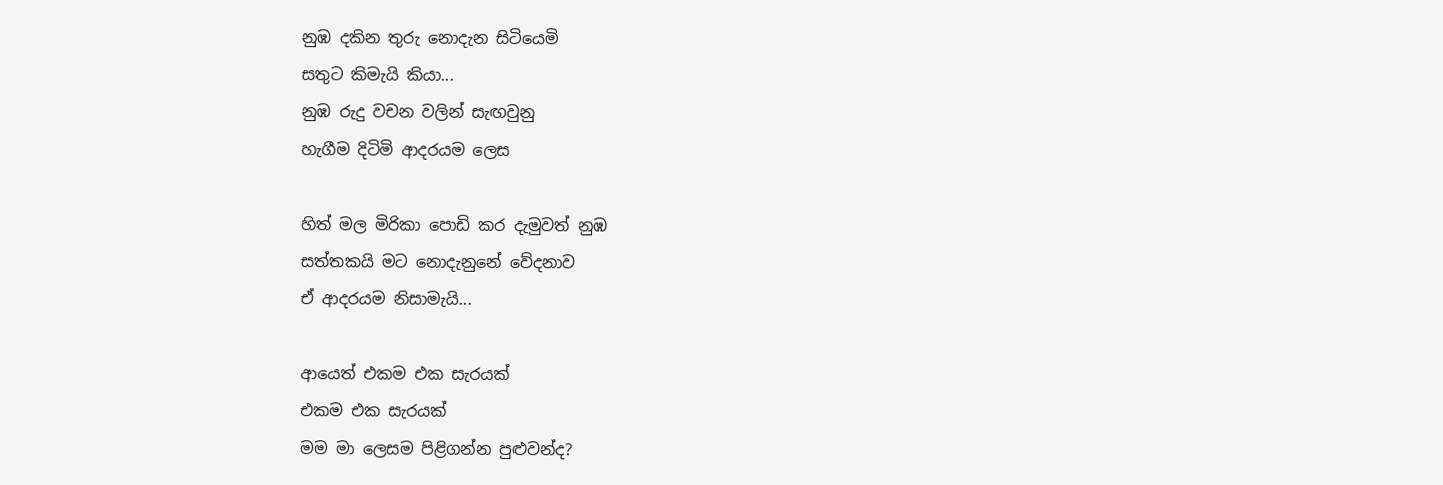නුඹ දකින තුරු නොදැන සිටියෙමි
සතුට කිමැයි කියා...
නුඹ රුදු වචන වලින් සැඟවුනු
හැගීම දිටිමි ආදරයම ලෙස

හිත් මල මිරිකා පොඩි කර දැමුවත් නුඹ
සත්තකයි මට නොදැනුනේ වේදනාව
ඒ ආදරයම නිසාමැයි...

ආයෙත් එකම එක සැරයක්
එකම එක සැරයක්
මම මා ලෙසම පිළිගන්න පුළුවන්ද?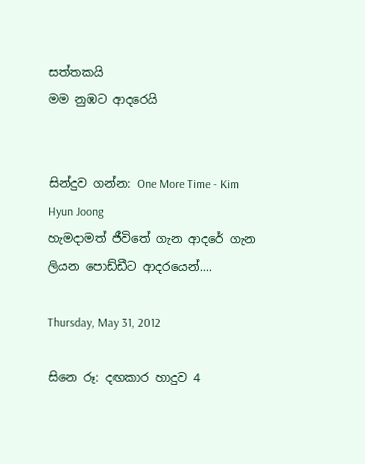සත්තකයි
මම නුඹට ආදරෙයි


සින්දුව ගන්න: One More Time - Kim Hyun Joong
හැමදාමත් ජීවිතේ ගැන ආදරේ ගැන ලියන පොඩ්ඩීට ආදරයෙන්....

Thursday, May 31, 2012

සිනෙ රූ: දඟකාර හාදුව 4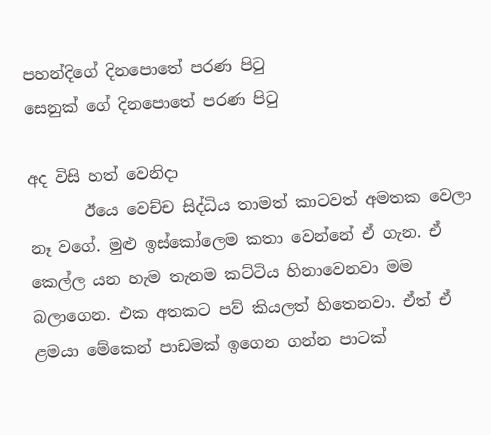පහන්දිගේ දිනපොතේ පරණ පිටු
සෙනුක් ගේ දිනපොතේ පරණ පිටු

අද විසි හත් වෙනිදා
       ඊයෙ වෙච්ච සිද්ධිය තාමත් කාටවත් අමතක වෙලා නෑ වගේ. මුළු ඉස්කෝලෙම කතා වෙන්නේ ඒ ගැන. ඒ කෙල්ල යන හැම තැනම කට්ටිය හිනාවෙනවා මම බලාගෙන. එක අතකට පව් කියලත් හිතෙනවා. ඒත් ඒ ළමයා මේකෙන් පාඩමක් ඉගෙන ගන්න පාටක්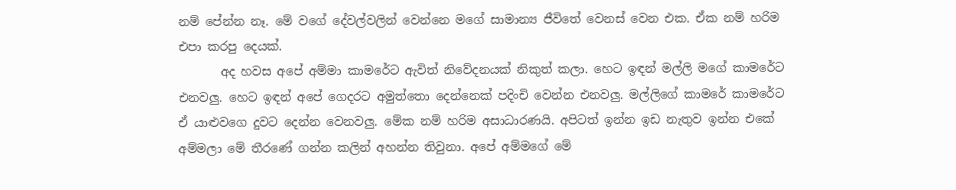නම් පේන්න නෑ. මේ වගේ දේවල්වලින් වෙන්නෙ මගේ සාමාන්‍ය ජීවිතේ වෙනස් වෙන එක. ඒක නම් හරිම එපා කරපු දෙයක්.
       අද හවස අපේ අම්මා කාමරේට ඇවිත් නිවේදනයක් නිකුත් කලා. හෙට ඉඳන් මල්ලි මගේ කාමරේට එනවලු. හෙට ඉඳන් අපේ ගෙදරට අමුත්තො දෙන්නෙක් පදිංචි වෙන්න එනවලු. මල්ලිගේ කාමරේ කාමරේට ඒ යාළුවගෙ දුවට දෙන්න වෙනවලු. මේක නම් හරිම අසාධාරණයි. අපිටත් ඉන්න ඉඩ නැතුව ඉන්න එකේ අම්මලා මේ තීරණේ ගන්න කලින් අහන්න තිවුනා. අපේ අම්මගේ මේ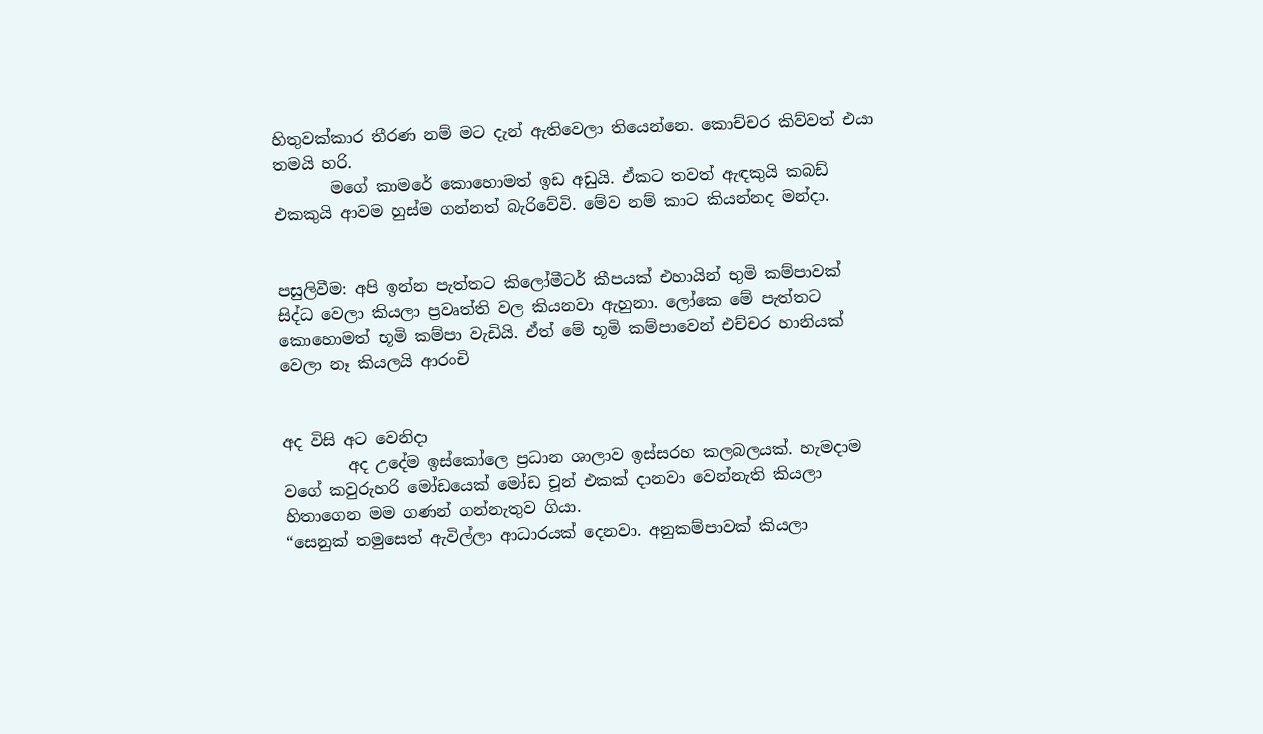හිතුවක්කාර තීරණ නම් මට දැන් ඇතිවෙලා තියෙන්නෙ. කොච්චර කිව්වත් එයා තමයි හරි.
       මගේ කාමරේ කොහොමත් ඉඩ අඩුයි. ඒකට තවත් ඇඳකුයි කබඩ් එකකුයි ආවම හුස්ම ගන්නත් බැරිවේවි. මේව නම් කාට කියන්නද මන්දා.


පසුලිවීම: අපි ඉන්න පැත්තට කිලෝමීටර් කීපයක් එහායින් භුමි කම්පාවක් සිද්ධ වෙලා කියලා ප්‍රවෘත්ති වල කියනවා ඇහුනා. ලෝකෙ මේ පැත්තට කොහොමත් භූමි කම්පා වැඩියි. ඒත් මේ භූමි කම්පාවෙන් එච්චර හානියක් වෙලා නෑ කියලයි ආරංචි


අද විසි අට වෙනිදා
        අද උදේම ඉස්කෝලෙ ප්‍රධාන ශාලාව ඉස්සරහ කලබලයක්. හැමදාම වගේ කවුරුහරි මෝඩයෙක් මෝඩ චූන් එකක් දානවා වෙන්නැති කියලා හිතාගෙන මම ගණන් ගන්නැතුව ගියා.
“සෙනුක් තමුසෙත් ඇවිල්ලා ආධාරයක් දෙනවා. අනුකම්පාවක් කියලා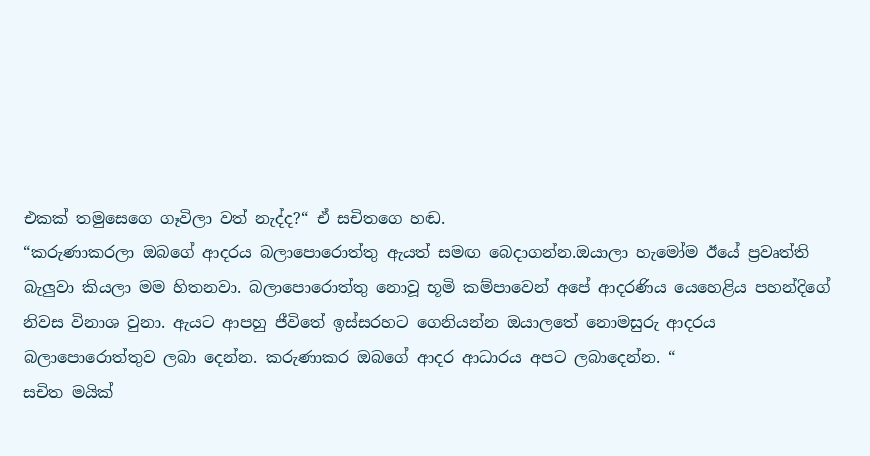එකක් තමුසෙගෙ ගෑවිලා වත් නැද්ද?“ ඒ සචිතගෙ හඬ.
“කරුණාකරලා ඔබගේ ආදරය බලාපොරොත්තු ඇයත් සමඟ බෙදාගන්න.ඔයාලා හැමෝම ඊයේ ප්‍රවෘත්ති බැලුවා කියලා මම හිතනවා. බලාපොරොත්තු නොවූ භූමි කම්පාවෙන් අපේ ආදරණිය යෙහෙළිය පහන්දිගේ නිවස විනාශ වුනා. ඇයට ආපහු ජීවිතේ ඉස්සරහට ගෙනියන්න ඔයාලතේ නොමසුරු ආදරය බලාපොරොත්තුව ලබා දෙන්න. කරුණාකර ඔබගේ ආදර ආධාරය අපට ලබාදෙන්න. “
සචිත මයික්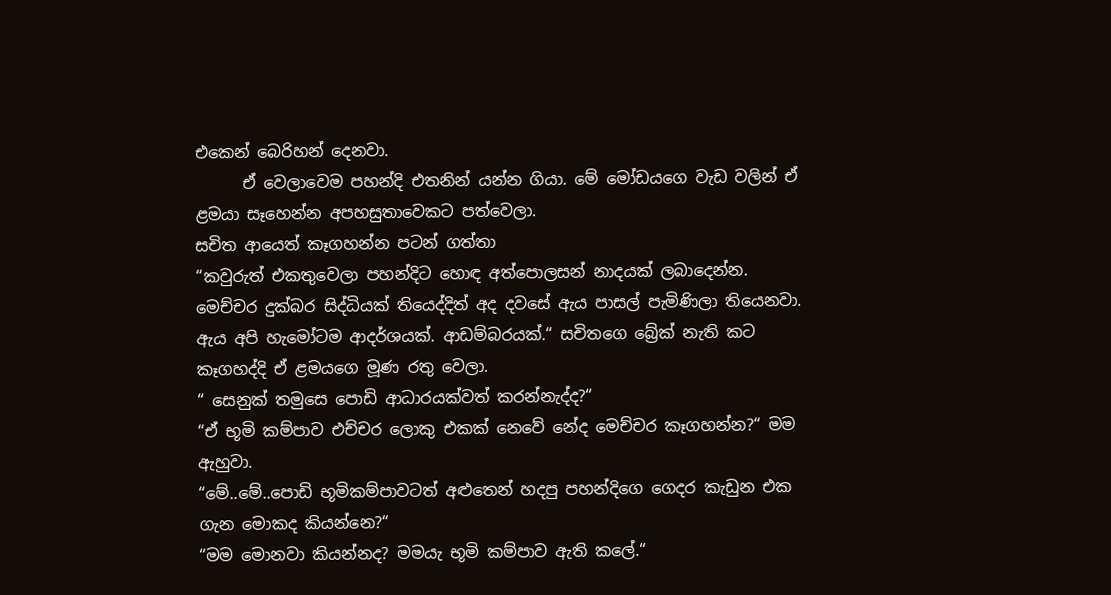එකෙන් බෙරිහන් දෙනවා.
      ඒ වෙලාවෙම පහන්දි එතනින් යන්න ගියා. මේ මෝඩයගෙ වැඩ වලින් ඒ ළමයා සෑහෙන්න අපහසුතාවෙකට පත්වෙලා.
සචිත ආයෙත් කෑගහන්න පටන් ගත්තා
“කවුරුත් එකතුවෙලා පහන්දිට හොඳ අත්පොලසන් නාදයක් ලබාදෙන්න. මෙච්චර දුක්බර සිද්ධියක් තියෙද්දිත් අද දවසේ ඇය පාසල් පැමිණිලා තියෙනවා. ඇය අපි හැමෝටම ආදර්ශයක්. ආඩම්බරයක්.“ සචිතගෙ බ්‍රේක් නැති කට කෑගහද්දි ඒ ළමයගෙ මූණ රතු වෙලා.
“ සෙනුක් තමුසෙ පොඩි ආධාරයක්වත් කරන්නැද්ද?“
“ඒ භූමි කම්පාව එච්චර ලොකු එකක් නෙවේ නේද මෙච්චර කෑගහන්න?“ මම ඇහුවා.
“මේ..මේ..පොඩි භූමිකම්පාවටත් අළුතෙන් හදපු පහන්දිගෙ ගෙදර කැඩුන එක ගැන මොකද කියන්නෙ?“
“මම මොනවා කියන්නද? මමයැ භූමි කම්පාව ඇති කලේ.“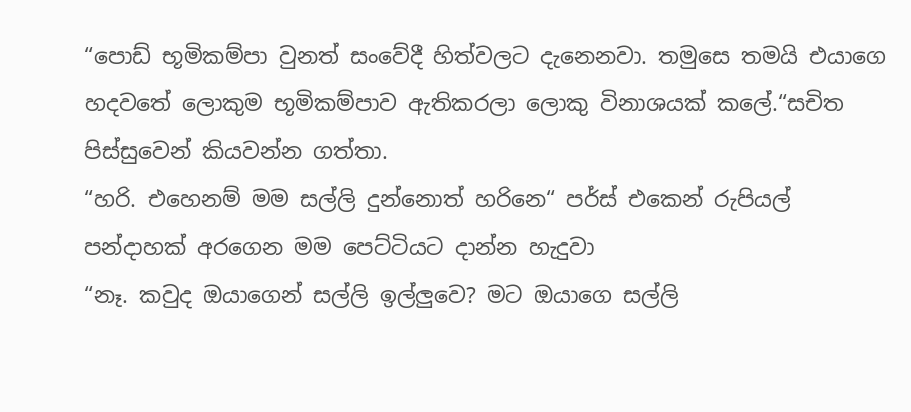“පොඩ් භූමිකම්පා වුනත් සංවේදී හිත්වලට දැනෙනවා. තමුසෙ තමයි එයාගෙ හදවතේ ලොකුම භූමිකම්පාව ඇතිකරලා ලොකු විනාශයක් කලේ.“සචිත පිස්සුවෙන් කියවන්න ගත්තා.
“හරි. එහෙනම් මම සල්ලි දුන්නොත් හරිනෙ“ පර්ස් එකෙන් රුපියල් පන්දාහක් අරගෙන මම පෙට්ටියට දාන්න හැදුවා
“නෑ. කවුද ඔයාගෙන් සල්ලි ඉල්ලුවෙ? මට ඔයාගෙ සල්ලි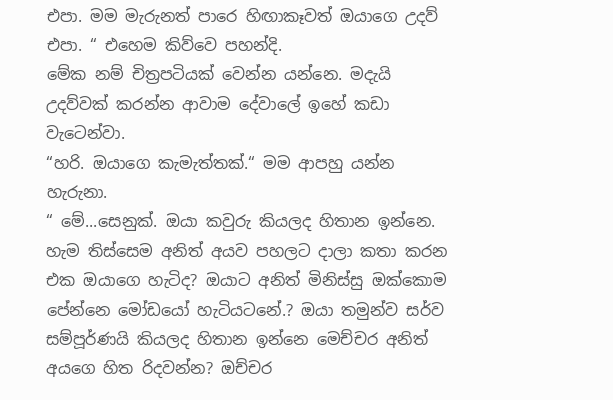එපා. මම මැරුනත් පාරෙ හිඟාකෑවත් ඔයාගෙ උදව් එපා. “ එහෙම කිව්වෙ පහන්දි.
මේක නම් චිත්‍රපටියක් වෙන්න යන්නෙ. මදැයි උදව්වක් කරන්න ආවාම දේවාලේ ඉහේ කඩා වැටෙන්වා.
“හරි. ඔයාගෙ කැමැත්තක්.“ මම ආපහු යන්න හැරුනා.
“ මේ...සෙනුක්. ඔයා කවුරු කියලද හිතාන ඉන්නෙ. හැම තිස්සෙම අනිත් අයව පහලට දාලා කතා කරන එක ඔයාගෙ හැටිද? ඔයාට අනිත් මිනිස්සු ඔක්කොම පේන්නෙ මෝඩයෝ හැටියටනේ.? ඔයා තමුන්ව සර්ව සම්පූර්ණයි කියලද හිතාන ඉන්නෙ මෙච්චර අනිත් අයගෙ හිත රිදවන්න? ඔච්චර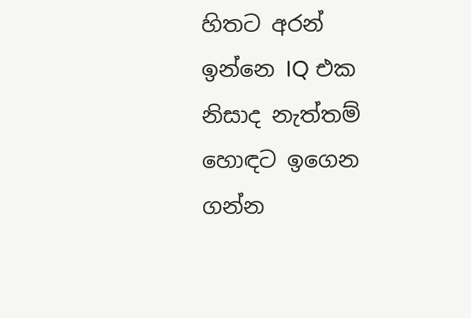හිතට අරන් ඉන්නෙ IQ එක නිසාද නැත්තම් හොඳට ඉගෙන ගන්න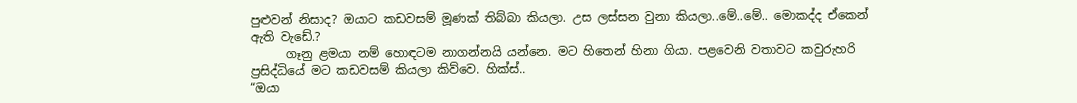පුළුවන් නිසාද? ඔයාට කඩවසම් මූණක් තිබ්බා කියලා. උස ලස්සන වුනා කියලා..මේ..මේ.. මොකද්ද ඒකෙන් ඇති වැඩේ.?
      ගෑනු ළමයා නම් හොඳටම නාගන්නයි යන්නෙ. මට හිතෙන් හිනා ගියා. පළවෙනි වතාවට කවුරුහරි ප්‍රසිද්ධියේ මට කඩවසම් කියලා කිව්වෙ. හික්ස්..
“ඔයා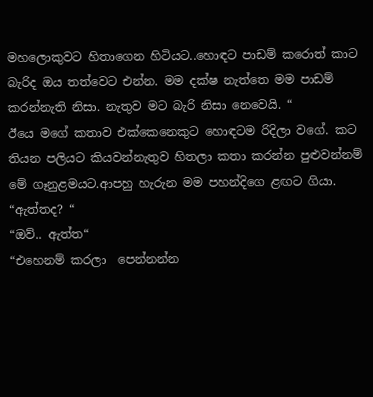මහලොකුවට හිතාගෙන හිටියට..හොඳට පාඩම් කරොත් කාට බැරිද ඔය තත්වෙට එන්න. මම දක්ෂ නැත්තෙ මම පාඩම් කරන්නැති නිසා. නැතුව මට බැරි නිසා නෙවෙයි. “
ඊයෙ මගේ කතාව එක්කෙනෙකුට හොඳටම රිදිලා වගේ. කට තියන පලියට කියවන්නැතුව හිතලා කතා කරන්න පුළුවන්නම් මේ ගෑනුළමයට.ආපහු හැරුන මම පහන්දිගෙ ළඟට ගියා.
“ඇත්තද? “
“ඔව්.. ඇත්ත“
“එහෙනම් කරලා  පෙන්නන්න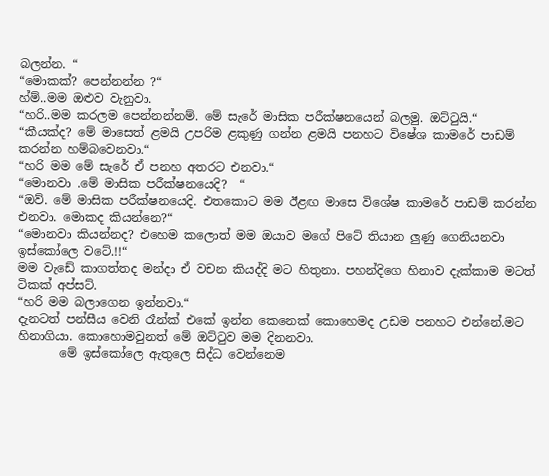බලන්න. “
“මොකක්? පෙන්නන්න ?“
හ්ම්..මම ඔළුව වැනුවා.
“හරි..මම කරලම පෙන්නන්නම්. මේ සැරේ මාසික පරීක්ෂනයෙන් බලමු. ඔට්ටුයි.“
“කීයක්ද? මේ මාසෙත් ළමයි උපරිම ළකුණු ගන්න ළමයි පනහට විෂේශ කාමරේ පාඩම් කරන්න හම්බවෙනවා.“
“හරි මම මේ සැරේ ඒ පනහ අතරට එනවා.“
“මොනවා .මේ මාසික පරීක්ෂනයෙදි?  “
“ඔව්. මේ මාසික පරීක්ෂනයෙදි. එතකොට මම ඊළඟ මාසෙ විශේෂ කාමරේ පාඩම් කරන්න එනවා. මොකද කියන්නෙ?“
“මොනවා කියන්නද? එහෙම කලොත් මම ඔයාව මගේ පිටේ තියාන ලුණු ගෙනියනවා ඉස්කෝලෙ වටේ.!!“
මම වැඩේ කාගත්තද මන්දා ඒ වචන කියද්දි මට හිතුනා. පහන්දිගෙ හිනාව දැක්කාම මටත් ටිකක් අප්සට්.
“හරි මම බලාගෙන ඉන්නවා.“
දැනටත් පන්සීය වෙනි රෑන්ක් එකේ ඉන්න කෙනෙක් කොහෙමද උඩම පනහට එන්නේ.මට හිනාගියා. කොහොමවුනත් මේ ඔට්ටුව මම දිනනවා.
       මේ ඉස්කෝලෙ ඇතුලෙ සිද්ධ වෙන්නෙම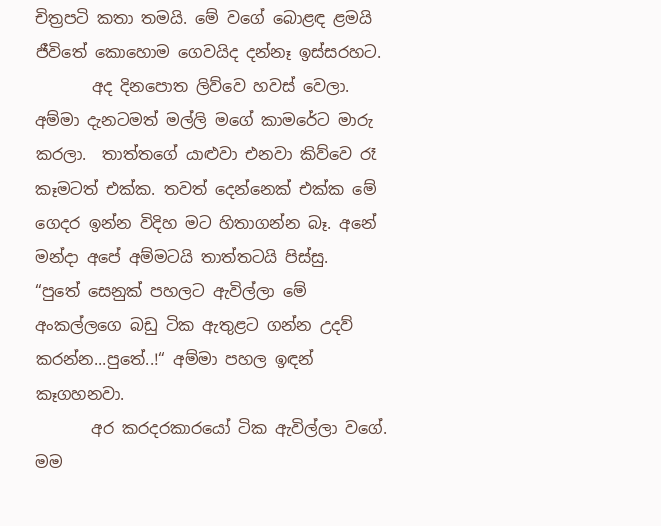චිත්‍රපටි කතා තමයි. මේ වගේ බොළඳ ළමයි ජීවිතේ කොහොම ගෙවයිද දන්නෑ ඉස්සරහට.
       අද දිනපොත ලිව්වෙ හවස් වෙලා. අම්මා දැනටමත් මල්ලි මගේ කාමරේට මාරු කරලා.  තාත්තගේ යාළුවා එනවා කිව්වෙ රෑ කෑමටත් එක්ක. තවත් දෙන්නෙක් එක්ක මේ ගෙදර ඉන්න විදිහ මට හිතාගන්න බෑ. අනේ මන්දා අපේ අම්මටයි තාත්තටයි පිස්සු.
“පුතේ සෙනුක් පහලට ඇවිල්ලා මේ අංකල්ලගෙ බඩු ටික ඇතුළට ගන්න උදව් කරන්න...පුතේ..!“ අම්මා පහල ඉඳන් කෑගහනවා.
       අර කරදරකාරයෝ ටික ඇවිල්ලා වගේ. මම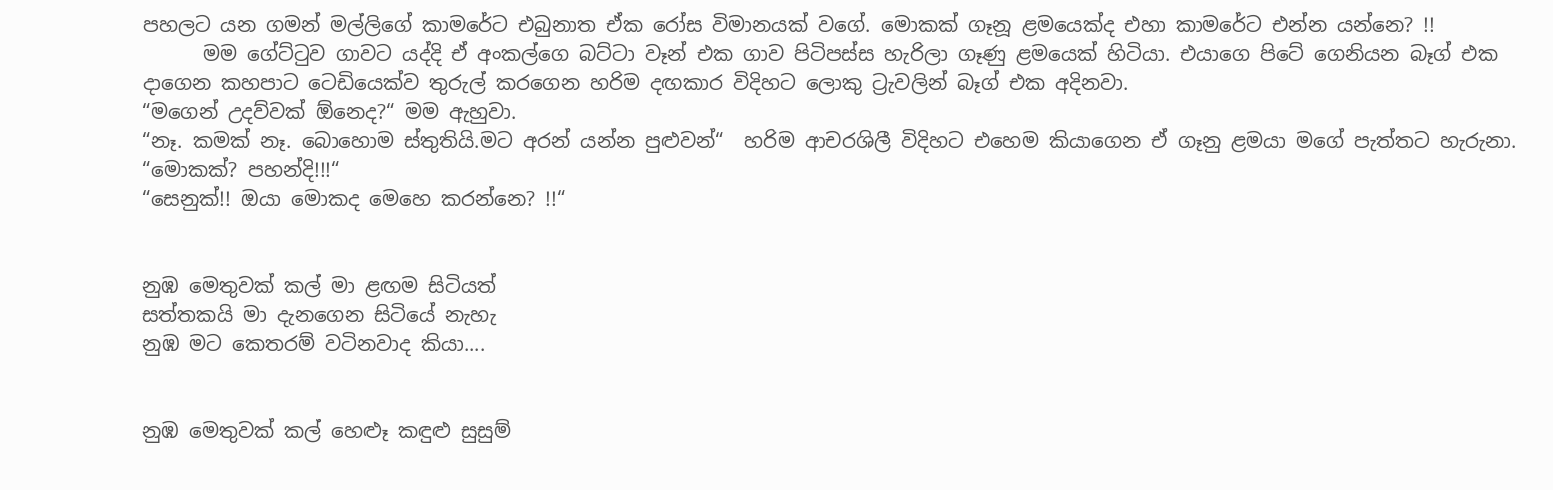පහලට යන ගමන් මල්ලිගේ කාමරේට එබුනාත ඒක රෝස විමානයක් වගේ. මොකක් ගෑනූ ළමයෙක්ද එහා කාමරේට එන්න යන්නෙ? !!
      මම ගේට්ටුව ගාවට යද්දි ඒ අංකල්ගෙ බට්ටා වෑන් එක ගාව පිටිපස්ස හැරිලා ගෑණු ළමයෙක් හිටියා. එයාගෙ පිටේ ගෙනියන බෑග් එක දාගෙන කහපාට ටෙඩියෙක්ව තුරුල් කරගෙන හරිම දඟකාර විදිහට ලොකු ට්‍රැවලින් බෑග් එක අදිනවා.
“මගෙන් උදව්වක් ඕනෙද?“ මම ඇහුවා.
“නෑ. කමක් නෑ. බොහොම ස්තුතියි.මට අරන් යන්න පුළුවන්“  හරිම ආචරශිලී විදිහට එහෙම කියාගෙන ඒ ගෑනු ළමයා මගේ පැත්තට හැරුනා.
“මොකක්? පහන්දි!!!“
“සෙනුක්!! ඔයා මොකද මෙහෙ කරන්නෙ? !!“


නුඹ මෙතුවක් කල් මා ළඟම සිටියත්
සත්තකයි මා දැනගෙන සිටියේ නැහැ
නුඹ මට කෙතරම් වටිනවාද කියා....


නුඹ මෙතුවක් කල් හෙළූ කඳුළු සුසුම්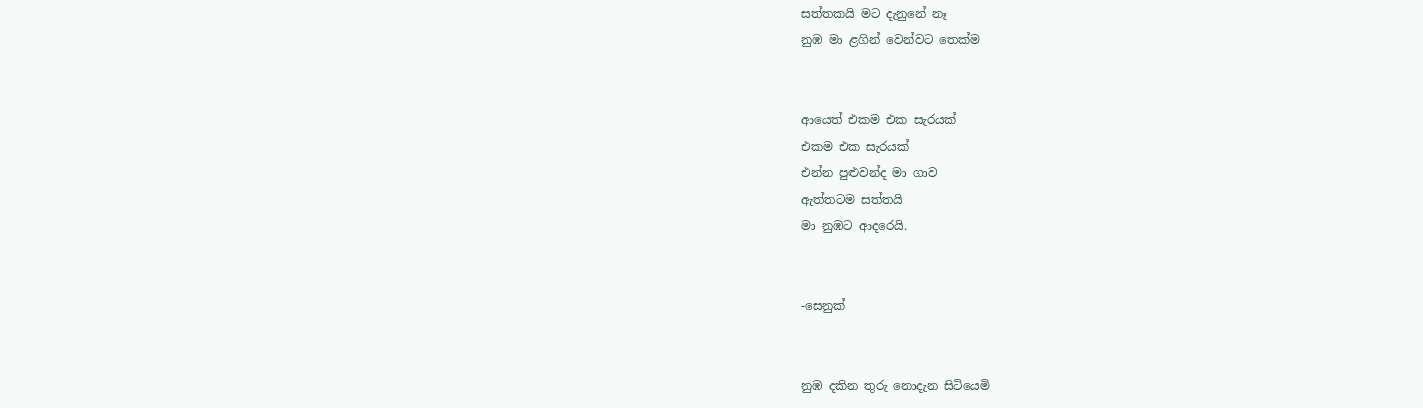සත්තකයි මට දැනුනේ නෑ
නුඹ මා ළගින් වෙන්වට තෙක්ම


ආයෙත් එකම එක සැරයක්
එකම එක සැරයක්
එන්න පුළුවන්ද මා ගාව
ඇත්තටම සත්තයි
මා නුඹට ආදරෙයි.


-සෙනුක්


නුඹ දකින තුරු නොදැන සිටියෙමි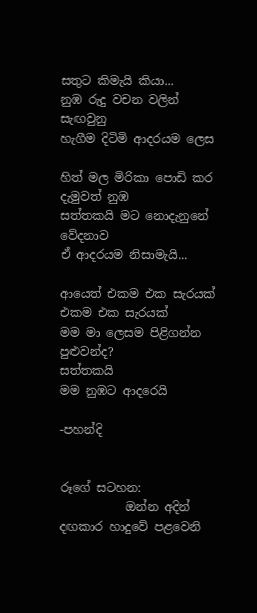සතුට කිමැයි කියා...
නුඹ රුදු වචන වලින් සැඟවුනු
හැගීම දිටිමි ආදරයම ලෙස

හිත් මල මිරිකා පොඩි කර දැමුවත් නුඹ
සත්තකයි මට නොදැනුනේ වේදනාව
ඒ ආදරයම නිසාමැයි...

ආයෙත් එකම එක සැරයක්
එකම එක සැරයක්
මම මා ලෙසම පිළිගන්න පුළුවන්ද?
සත්තකයි
මම නුඹට ආදරෙයි

-පහන්දි


රූගේ සටහන:
           ඔන්න අදින් දඟකාර හාදුවේ පළවෙනි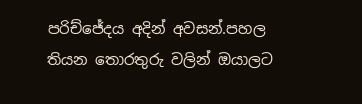පරිච්ජේදය අදින් අවසන්.පහල තියන තොරතුරු වලින් ඔයාලට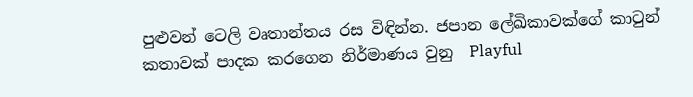පුළුවන් ටෙලි වෘතාන්තය රස විඳින්න. ජපාන ලේඛිකාවක්ගේ කාටුන් කතාවක් පාදක කරගෙන නිර්මාණය වුනු  Playful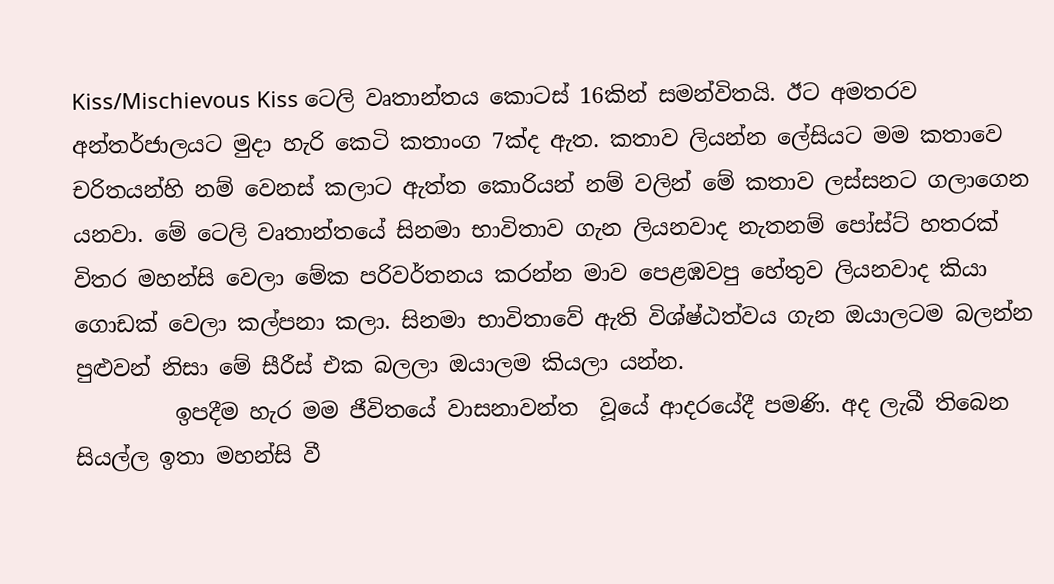Kiss/Mischievous Kiss ටෙලි වෘතාන්තය කොටස් 16කින් සමන්විතයි. ඊට අමතරව අන්තර්ජාලයට මුදා හැරි කෙටි කතාංග 7ක්ද ඇත. කතාව ලියන්න ලේසියට මම කතාවෙ චරිතයන්හි නම් වෙනස් කලාට ඇත්ත කොරියන් නම් වලින් මේ කතාව ලස්සනට ගලාගෙන යනවා. මේ ටෙලි වෘතාන්තයේ සිනමා භාවිතාව ගැන ලියනවාද නැතනම් පෝස්ට් හතරක් විතර මහන්සි වෙලා මේක පරිවර්තනය කරන්න මාව පෙළඹවපු හේතුව ලියනවාද කියා  ගොඩක් වෙලා කල්පනා කලා. සිනමා භාවිතාවේ ඇති විශ්ෂ්ඨත්වය ගැන ඔයාලටම බලන්න පුළුවන් නිසා මේ සීරීස් එක බලලා ඔයාලම කියලා යන්න.
         ඉපදීම හැර මම ජීවිතයේ වාසනාවන්ත  වූයේ ආදරයේදී පමණි. අද ලැබී තිබෙන සියල්ල ඉතා මහන්සි වී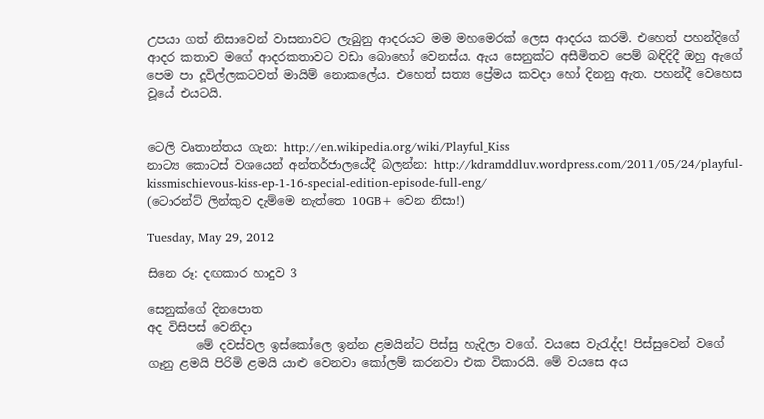උපයා ගත් නිසාවෙන් වාසනාවට ලැබුනු ආදරයට මම මහමෙරක් ලෙස ආදරය කරමි. එහෙත් පහන්දිගේ ආදර කතාව මගේ ආදරකතාවට වඩා බොහෝ වෙනස්ය. ඇය සෙනුක්ට අසීමිතව පෙම් බඳිදිදී ඔහු ඇගේ පෙම පා දූවිල්ලකටවත් මායිම් නොකලේය. එහෙත් සත්‍ය ප්‍රේමය කවදා හෝ දිනනු ඇත. පහන්දී වෙහෙස වූයේ එයටයි.


ටෙලි වෘතාන්තය ගැන: http://en.wikipedia.org/wiki/Playful_Kiss
නාට්‍ය කොටස් වශයෙන් අන්තර්ජාලයේදී බලන්න: http://kdramddluv.wordpress.com/2011/05/24/playful-kissmischievous-kiss-ep-1-16-special-edition-episode-full-eng/
(ටොරන්ට් ලින්කුව දැම්මෙ නැත්තෙ 10GB+ වෙන නිසා!)

Tuesday, May 29, 2012

සිනෙ රූ: දඟකාර හාදුව 3

සෙනුක්ගේ දිනපොත
අද විසිපස් වෙනිදා
        මේ දවස්වල ඉස්කෝලෙ ඉන්න ළමයින්ට පිස්සු හැදිලා වගේ. වයසෙ වැරැද්ද! පිස්සුවෙන් වගේ ගෑනු ළමයි පිරිමි ළමයි යාළු වෙනවා කෝලම් කරනවා එක විකාරයි. මේ වයසෙ අය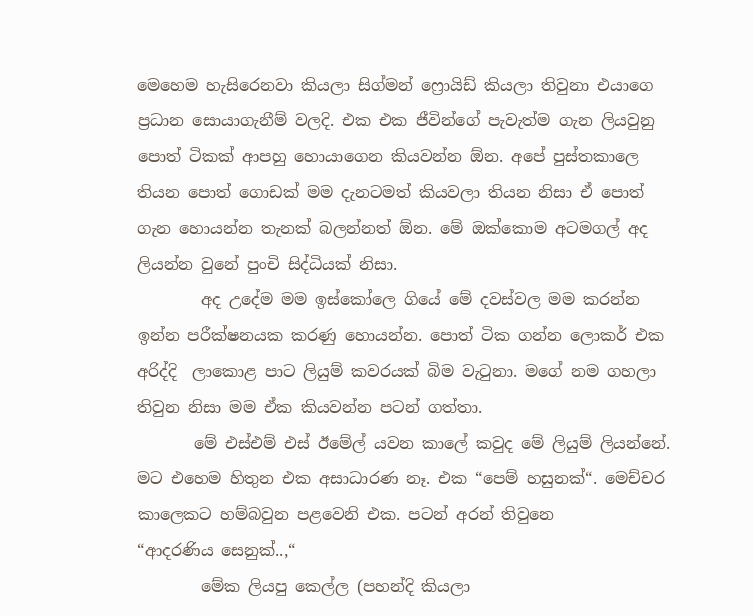මෙහෙම හැසිරෙනවා කියලා සිග්මන් ෆ්‍රොයිඩ් කියලා තිවුනා එයාගෙ ප්‍රධාන සොයාගැනීම් වලදි. එක එක ජීවින්ගේ පැවැත්ම ගැන ලියවුනු පොත් ටිකක් ආපහු හොයාගෙන කියවන්න ඕන. අපේ පුස්තකාලෙ තියන පොත් ගොඩක් මම දැනටමත් කියවලා තියන නිසා ඒ පොත් ගැන හොයන්න තැනක් බලන්නත් ඕන. මේ ඔක්කොම අටමගල් අද ලියන්න වුනේ පුංචි සිද්ධියක් නිසා.
        අද උදේම මම ඉස්කෝලෙ ගියේ මේ දවස්වල මම කරන්න ඉන්න පරීක්ෂනයක කරණු හොයන්න. පොත් ටික ගන්න ලොකර් එක අරිද්දි  ලාකොළ පාට ලියුම් කවරයක් බිම වැටුනා. මගේ නම ගහලා තිවුන නිසා මම ඒක කියවන්න පටන් ගත්තා.
       මේ එස්එම් එස් ඊමේල් යවන කාලේ කවුද මේ ලියුම් ලියන්නේ. මට එහෙම හිතුන එක අසාධාරණ නෑ. එක “පෙම් හසුනක්“. මෙච්චර කාලෙකට හම්බවුන පළවෙනි එක. පටන් අරන් තිවුනෙ
“ආදරණිය සෙනුක්..,“
        මේක ලියපු කෙල්ල (පහන්දි කියලා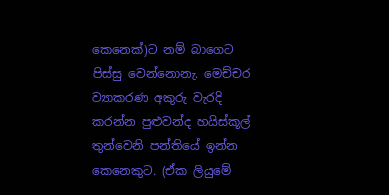කෙනෙක්)ට නම් බාගෙට පිස්සු වෙන්නොනැ. මෙච්චර ව්‍යාකරණ අකුරු වැරදි කරන්න පුළුවන්ද හයිස්කූල් තුන්වෙනි පන්තියේ ඉන්න කෙනෙකුට. (ඒක ලියුමේ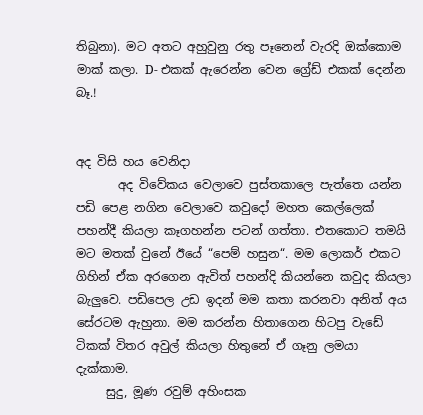තිබුනා). මට අතට අහුවුනු රතු පෑනෙන් වැරදි ඔක්කොම මාක් කලා. D- එකක් ඇරෙන්න වෙන ග්‍රේඩ් එකක් දෙන්න බෑ.!


අද විසි හය වෙනිදා
       අද විවේකය වෙලාවෙ පුස්තකාලෙ පැත්තෙ යන්න පඩි පෙළ නගින වෙලාවෙ කවුදෝ මහත කෙල්ලෙක් පහන්දී කියලා කෑගහන්න පටන් ගත්තා. එතකොට තමයි මට මතක් වුනේ ඊයේ “පෙම් හසුන“. මම ලොකර් එකට ගිහින් ඒක අරගෙන ඇවිත් පහන්දි කියන්නෙ කවුද කියලා බැලුවෙ. පඩිපෙල උඩ ඉදන් මම කතා කරනවා අනිත් අය සේරටම ඇහුනා. මම කරන්න හිතාගෙන හිටපු වැඩේ ටිකක් විතර අවුල් කියලා හිතුනේ ඒ ගෑනු ලමයා දැක්කාම.
     සුදු, මූණ රවුම් අහිංසක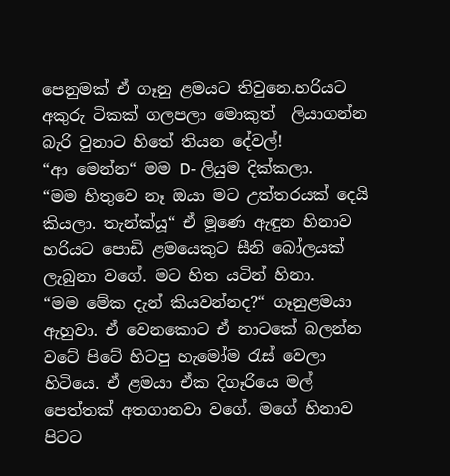පෙනුමක් ඒ ගෑනු ළමයට තිවුනෙ.හරියට අකුරු ටිකක් ගලපලා මොකුත්  ලියාගන්න බැරි වුනාට හිතේ තියන දේවල්!
“ආ මෙන්න“ මම D- ලියුම දික්කලා.
“මම හිතුවෙ නෑ ඔයා මට උත්තරයක් දෙයි කියලා. තැන්ක්යූ“ ඒ මූණෙ ඇඳුන හිනාව හරියට පොඩි ළමයෙකුට සීනි බෝලයක් ලැබුනා වගේ. මට හිත යටින් හිනා.
“මම මේක දැන් කියවන්නද?“ ගෑනුළමයා ඇහුවා. ඒ වෙනකොට ඒ නාටකේ බලන්න වටේ පිටේ හිටපු හැමෝම රැස් වෙලා හිටියෙ. ඒ ළමයා ඒක දිගෑරියෙ මල් පෙත්තක් අතගානවා වගේ. මගේ හිනාව පිටට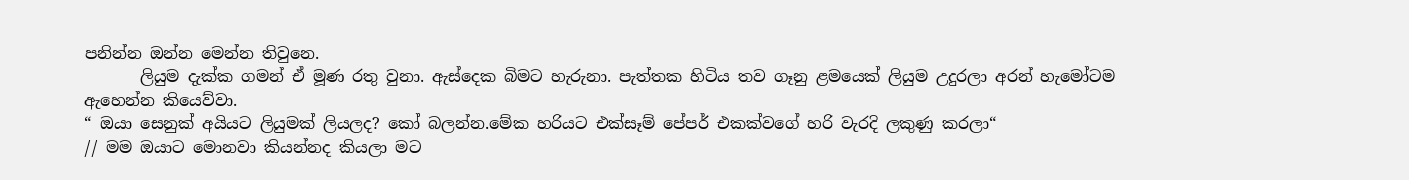පනින්න ඔන්න මෙන්න තිවුනෙ.
       ලියුම දැක්ක ගමන් ඒ මූණ රතු වුනා. ඇස්දෙක බිමට හැරුනා. පැත්තක හිටිය තව ගෑනු ළමයෙක් ලියුම උදුරලා අරන් හැමෝටම ඇහෙන්න කියෙව්වා.
“ ඔයා සෙනුක් අයියට ලියුමක් ලියලද? කෝ බලන්න.මේක හරියට එක්සෑම් පේපර් එකක්වගේ හරි වැරදි ලකුණු කරලා“
// මම ඔයාට මොනවා කියන්නද කියලා මට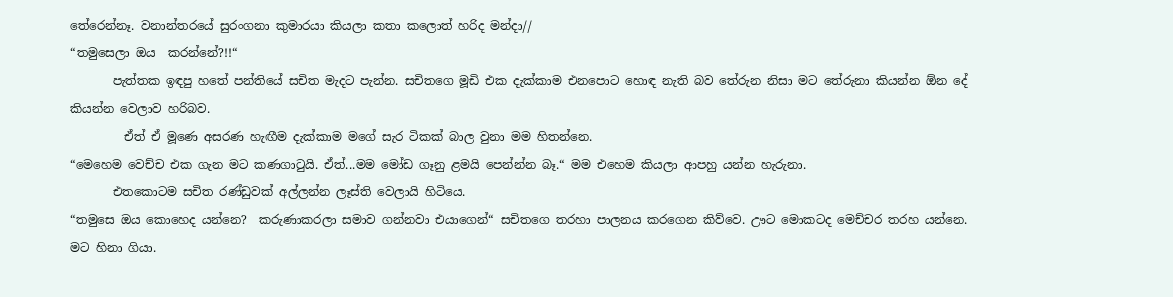තේරෙන්නෑ. වනාන්තරයේ සුරංගනා කුමාරයා කියලා කතා කලොත් හරිද මන්දා//
“තමුසෙලා ඔය  කරන්නේ?!!“
       පැත්තක ඉඳපු හතේ පන්තියේ සචිත මැදට පැන්න. සචිතගෙ මූඩි එක දැක්කාම එනපොට හොඳ නැති බව තේරුන නිසා මට තේරුනා කියන්න ඕන දේ කියන්න වෙලාව හරිබව.
         ඒත් ඒ මූණෙ අසරණ හැඟීම දැක්කාම මගේ සැර ටිකක් බාල වුනා මම හිතන්නෙ.
“මෙහෙම වෙච්ච එක ගැන මට කණගාටුයි. ඒත්...මම මෝඩ ගෑනු ළමයි පෙන්න්න බෑ.“ මම එහෙම කියලා ආපහු යන්න හැරුනා.
       එතකොටම සචිත රණ්ඩුවක් අල්ලන්න ලෑස්ති වෙලායි හිටියෙ.
“තමුසෙ ඔය කොහෙද යන්නෙ?  කරුණාකරලා සමාව ගන්නවා එයාගෙන්“ සචිතගෙ තරහා පාලනය කරගෙන කිව්වෙ. ඌට මොකටද මෙච්චර තරහ යන්නෙ. මට හිනා ගියා.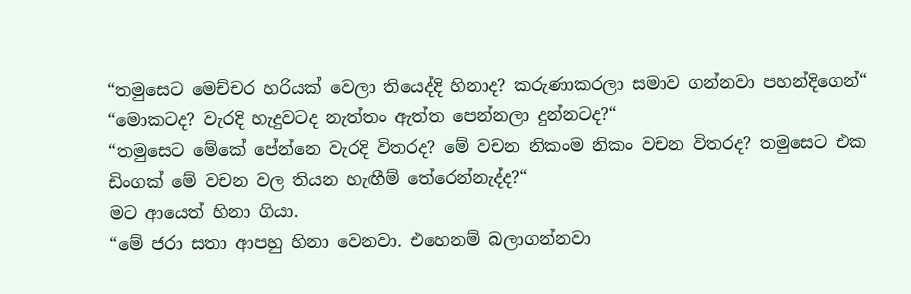“තමුසෙට මෙච්චර හරියක් වෙලා තියෙද්දි හිනාද? කරුණාකරලා සමාව ගන්නවා පහන්දිගෙන්“
“මොකටද? වැරදි හැදුවටද නැත්තං ඇත්ත පෙන්නලා දුන්නටද?“
“තමුසෙට මේකේ පේන්නෙ වැරදි විතරද? මේ වචන නිකංම නිකං වචන විතරද? තමුසෙට එක ඩිංගක් මේ වචන වල තියන හැඟීම් තේරෙන්නැද්ද?“
මට ආයෙත් හිනා ගියා.
“මේ ජරා සතා ආපහු හිනා වෙනවා. එහෙනම් බලාගන්නවා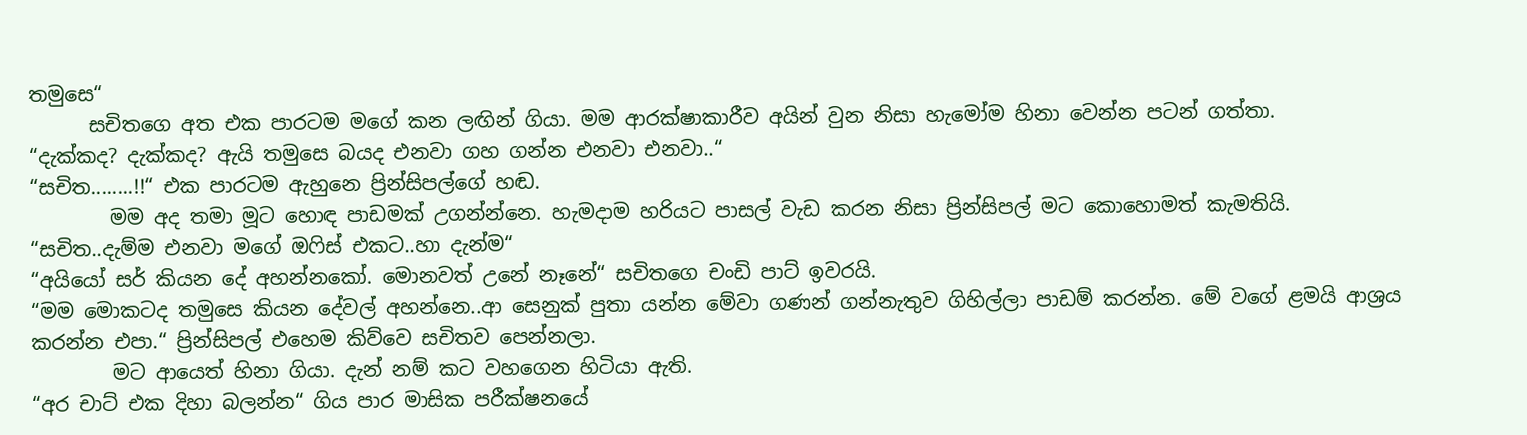තමුසෙ“
      සචිතගෙ අත එක පාරටම මගේ කන ලඟින් ගියා. මම ආරක්ෂාකාරීව අයින් වුන නිසා හැමෝම හිනා වෙන්න පටන් ගත්තා.
“දැක්කද? දැක්කද? ඇයි තමුසෙ බයද එනවා ගහ ගන්න එනවා එනවා..“
“සචිත........!!“ එක පාරටම ඇහුනෙ ප්‍රින්සිපල්ගේ හඬ.
        මම අද තමා මූට හොඳ පාඩමක් උගන්න්නෙ. හැමදාම හරියට පාසල් වැඩ කරන නිසා ප්‍රින්සිපල් මට කොහොමත් කැමතියි.
“සචිත..දැම්ම එනවා මගේ ඔෆිස් එකට..හා දැන්ම“
“අයියෝ සර් කියන දේ අහන්නකෝ. මොනවත් උනේ නෑනේ“ සචිතගෙ චංඩි පාට් ඉවරයි.
“මම මොකටද තමුසෙ කියන දේවල් අහන්නෙ..ආ සෙනුක් පුතා යන්න මේවා ගණන් ගන්නැතුව ගිහිල්ලා පාඩම් කරන්න. මේ වගේ ළමයි ආශ්‍රය කරන්න එපා.“ ප්‍රින්සිපල් එහෙම කිව්වෙ සචිතව පෙන්නලා.
        මට ආයෙත් හිනා ගියා. දැන් නම් කට වහගෙන හිටියා ඇති.
“අර චාට් එක දිහා බලන්න“ ගිය පාර මාසික පරීක්ෂනයේ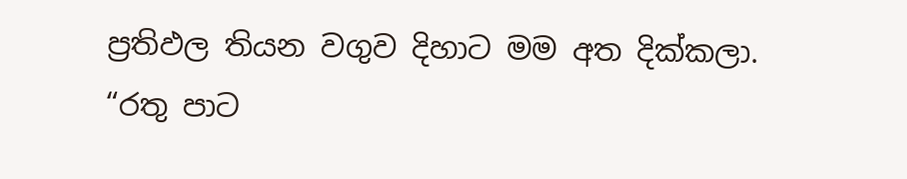ප්‍රතිඵල තියන වගුව දිහාට මම අත දික්කලා.
“රතු පාට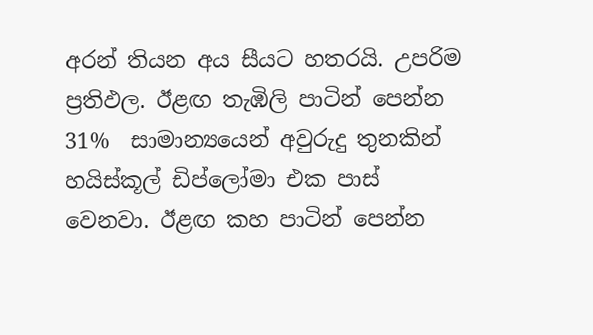අරන් තියන අය සීයට හතරයි. උපරිම ප්‍රතිඵල. ඊළඟ තැඹිලි පාටින් පෙන්න 31%  සාමාන්‍යයෙන් අවුරුදු තුනකින් හයිස්කූල් ඩිප්ලෝමා එක පාස් වෙනවා. ඊළඟ කහ පාටින් පෙන්න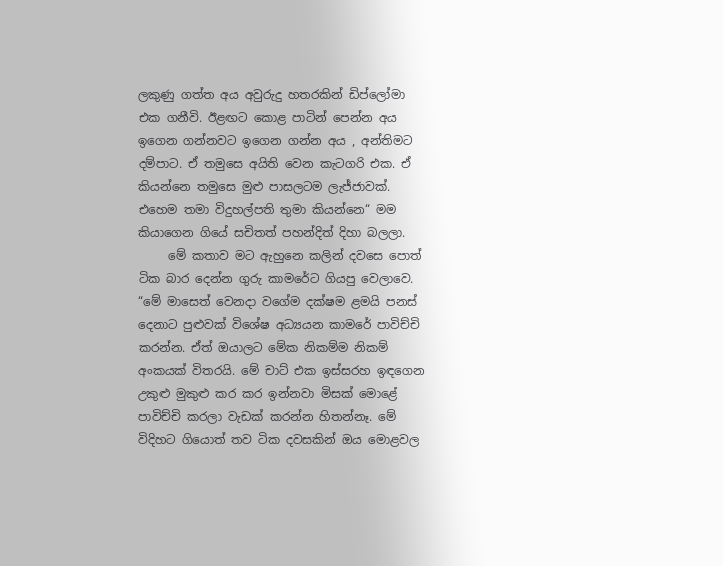ලකුණු ගත්ත අය අවුරුදු හතරකින් ඩිප්ලෝමා එක ගනීවි. ඊළඟට කොළ පාටින් පෙන්න අය ඉගෙන ගන්නවට ඉගෙන ගන්න අය , අන්තිමට දම්පාට. ඒ තමුසෙ අයිති වෙන කැටගරි එක. ඒ කියන්නෙ තමුසෙ මුළු පාසලටම ලැජ්ජාවක්. එහෙම තමා විදුහල්පති තුමා කියන්නෙ“ මම කියාගෙන ගියේ සචිතත් පහන්දිත් දිහා බලලා.
     මේ කතාව මට ඇහුනෙ කලින් දවසෙ පොත් ටික බාර දෙන්න ගුරු කාමරේට ගියපු වෙලාවෙ.
“මේ මාසෙත් වෙනදා වගේම දක්ෂම ළමයි පනස් දෙනාට පුළුවක් විශේෂ අධ්‍යයන කාමරේ පාවිච්චි කරන්න. ඒත් ඔයාලට මේක නිකම්ම නිකම් අංකයක් විතරයි. මේ චාට් එක ඉස්සරහ ඉඳගෙන උකුළු මුකුළු කර කර ඉන්නවා මිසක් මොළේ පාවිච්චි කරලා වැඩක් කරන්න හිතන්නෑ. මේ විදිහට ගියොත් තව ටික දවසකින් ඔය මොළවල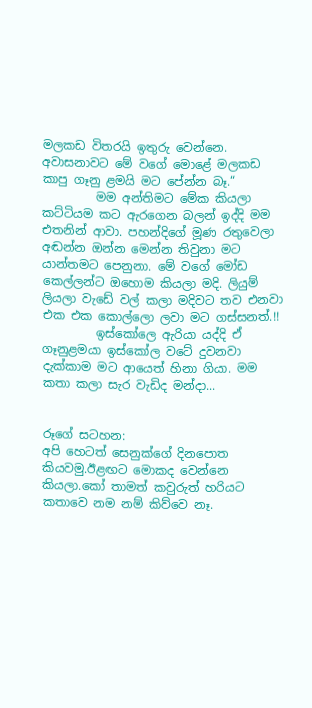මලකඩ විතරයි ඉතුරු වෙන්නෙ. අවාසනාවට මේ වගේ මොළේ මලකඩ කාපු ගෑනු ළමයි මට පේන්න බෑ.“
         මම අන්තිමට මේක කියලා කට්ටියම කට ඇරගෙන බලන් ඉද්දි මම එතනින් ආවා. පහන්දිගේ මූණ රතුවෙලා අඬන්න ඔන්න මෙන්න තිවුනා මට යාන්තමට පෙනුනා. මේ වගේ මෝඩ කෙල්ලන්ට ඔහොම කියලා මදි. ලියුම් ලියලා වැඩේ වල් කලා මදිවට තව එනවා එක එක කොල්ලො ලවා මට ගස්සනත්.!!
         ඉස්කෝලෙ ඇරියා යද්දි ඒ ගෑනුළමයා ඉස්කෝල වටේ දුවනවා දැක්කාම මට ආයෙත් හිනා ගියා. මම කතා කලා සැර වැඩිද මන්දා...


රූගේ සටහන:
අපි හෙටත් සෙනුක්ගේ දිනපොත කියවමු.ඊළඟට මොකද වෙන්නෙ කියලා.කෝ තාමත් කවුරුත් හරියට කතාවෙ නම නම් කිව්වෙ නෑ.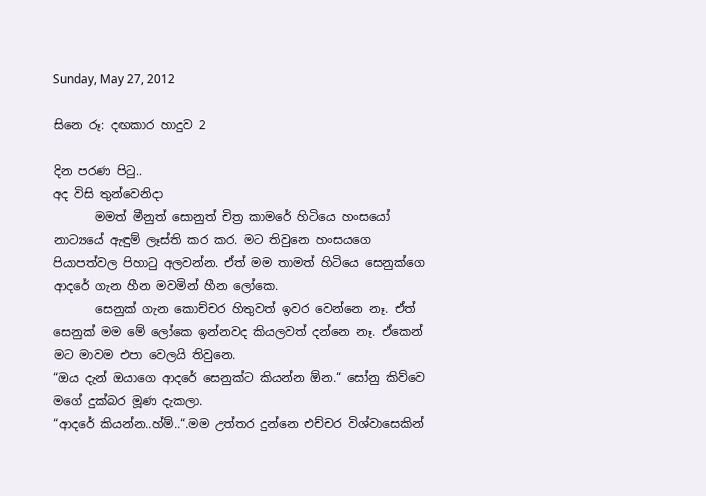Sunday, May 27, 2012

සිනෙ රූ: දඟකාර හාදුව 2

දින පරණ පිටු..
අද විසි තුන්වෙනිදා
       මමත් මීනුත් සොනුත් චිත්‍ර කාමරේ හිටියෙ හංසයෝ නාට්‍යයේ ඇඳුම් ලෑස්ති කර කර. මට තිවුනෙ හංසයගෙ පියාපත්වල පිහාටු අලවන්න. ඒත් මම තාමත් හිටියෙ සෙනුක්ගෙ ආදරේ ගැන හීන මවමින් හීන ලෝකෙ.
       සෙනුක් ගැන කොච්චර හිතුවත් ඉවර වෙන්නෙ නෑ. ඒත් සෙනුක් මම මේ ලෝකෙ ඉන්නවද කියලවත් දන්නෙ නෑ. ඒකෙන් මට මාවම එපා වෙලයි තිවුනෙ.
“ඔය දැන් ඔයාගෙ ආදරේ සෙනුක්ට කියන්න ඕන.“ සෝනු කිව්වෙ මගේ දුක්බර මූණ දැකලා.
“ආදරේ කියන්න..හ්ම්..“.මම උත්තර දුන්නෙ එච්චර විශ්වාසෙකින්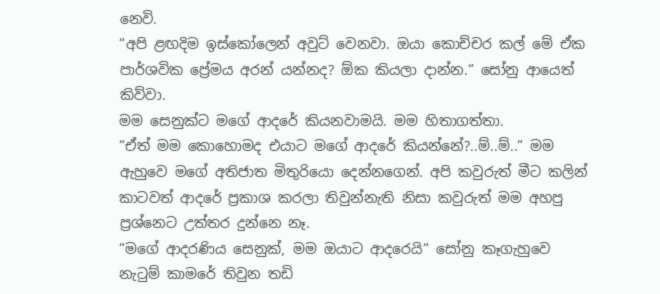නෙවි.
“අපි ළඟදිම ඉස්කෝලෙන් අවුට් වෙනවා. ඔයා කොච්චර කල් මේ ඒක පාර්ශවික ප්‍රේමය අරන් යන්නද? ඕක කියලා දාන්න.“ සෝනු ආයෙත් කිව්වා.
මම සෙනුක්ට මගේ ආදරේ කියනවාමයි. මම හිතාගත්තා.
“ඒත් මම කොහොමද එයාට මගේ ආදරේ කියන්නේ?..ම්..ම්..“ මම ඇහුවෙ මගේ අතිජාත මිතුරියො දෙන්නගෙන්. අපි කවුරුත් මීට කලින් කාටවත් ආදරේ ප්‍රකාශ කරලා තිවුන්නැති නිසා කවුරුත් මම අහපු ප්‍රශ්නෙට උත්තර දුන්නෙ නෑ.
“මගේ ආදරණිය සෙනුක්, මම ඔයාට ආදරෙයි“ සෝනු කෑගැහුවෙ නැටුම් කාමරේ තිවුන තඩි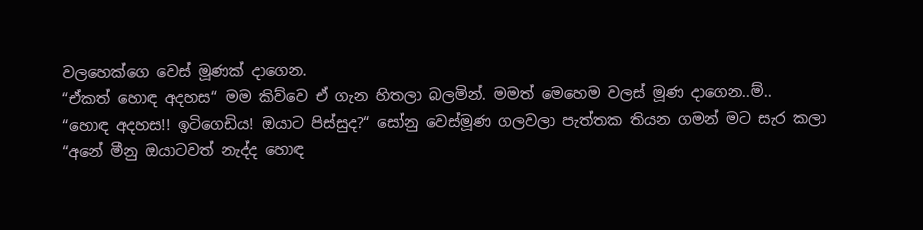වලහෙක්ගෙ වෙස් මූණක් දාගෙන.
“ඒකත් හොඳ අදහස“ මම කිව්වෙ ඒ ගැන හිතලා බලමින්. මමත් මෙහෙම වලස් මූණ දාගෙන..ම්..
“හොඳ අදහස!! ඉටිගෙඩිය! ඔයාට පිස්සුද?“ සෝනු වෙස්මූණ ගලවලා පැත්තක තියන ගමන් මට සැර කලා
“අනේ මීනු ඔයාටවත් නැද්ද හොඳ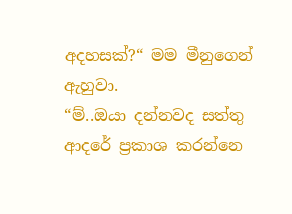අදහසක්?“ මම මීනුගෙන් ඇහුවා.
“ම්..ඔයා දන්නවද සත්තු ආදරේ ප්‍රකාශ කරන්නෙ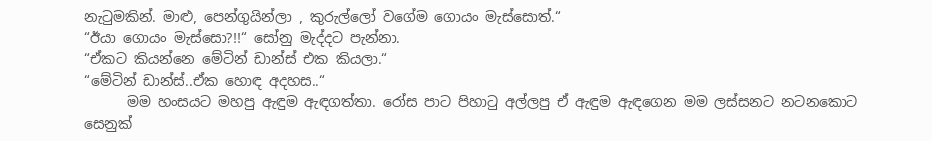නැටුමකින්. මාළු, පෙන්ගුයින්ලා , කුරුල්ලෝ වගේම ගොයං මැස්සොත්.“
“ඊයා ගොයං මැස්සො?!!“ සෝනු මැද්දට පැන්නා.
“ඒකට කියන්නෙ මේටින් ඩාන්ස් එක කියලා.“
“මේටින් ඩාන්ස්..ඒක හොඳ අදහස..“
      මම හංසයට මහපු ඇඳුම ඇඳගත්තා. රෝස පාට පිහාටු අල්ලපු ඒ ඇඳුම ඇඳගෙන මම ලස්සනට නටනකොට සෙනුක්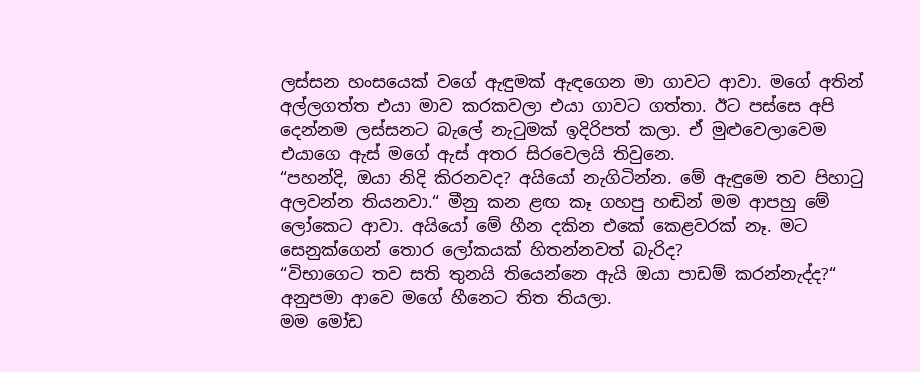ලස්සන හංසයෙක් වගේ ඇඳුමක් ඇඳගෙන මා ගාවට ආවා. මගේ අතින් අල්ලගත්ත එයා මාව කරකවලා එයා ගාවට ගත්තා. ඊට පස්සෙ අපි දෙන්නම ලස්සනට බැලේ නැටුමක් ඉදිරිපත් කලා. ඒ මුළුවෙලාවෙම එයාගෙ ඇස් මගේ ඇස් අතර සිරවෙලයි තිවුනෙ.
“පහන්දි, ඔයා නිදි කිරනවද? අයියෝ නැගිටින්න. මේ ඇඳුමෙ තව පිහාටු අලවන්න තියනවා.“ මීනු කන ළඟ කෑ ගහපු හඬින් මම ආපහු මේ ලෝකෙට ආවා. අයියෝ මේ හීන දකින එකේ කෙළවරක් නෑ. මට සෙනුක්ගෙන් තොර ලෝකයක් හිතන්නවත් බැරිද?
“විභාගෙට තව සති තුනයි තියෙන්නෙ ඇයි ඔයා පාඩම් කරන්නැද්ද?“ අනුපමා ආවෙ මගේ හීනෙට තිත තියලා.
මම මෝඩ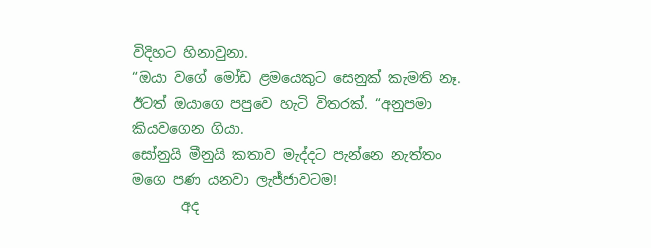විදිහට හිනාවුනා.
“ඔයා වගේ මෝඩ ළමයෙකුට සෙනුක් කැමති නෑ. ඊටත් ඔයාගෙ පපුවෙ හැටි විතරක්. “අනුපමා කියවගෙන ගියා.
සෝනුයි මීනුයි කතාව මැද්දට පැන්නෙ නැත්තං මගෙ පණ යනවා ලැජ්ජාවටම!
       අද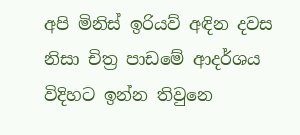අපි මිනිස් ඉරියව් අඳින දවස නිසා චිත්‍ර පාඩමේ ආදර්ශය විදිහට ඉන්න තිවුනෙ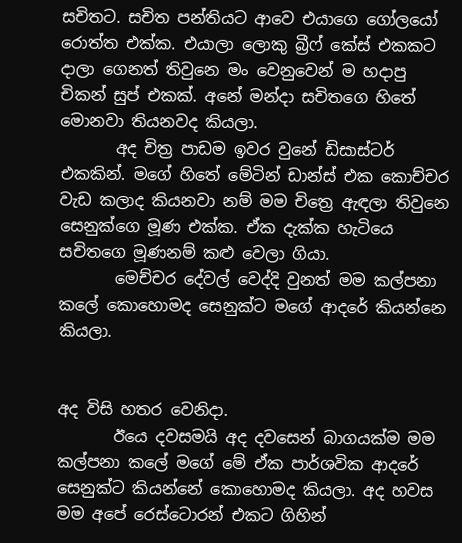සචිතට. සචිත පන්තියට ආවෙ එයාගෙ ගෝලයෝ රොත්ත එක්ක. එයාලා ලොකු බ්‍රීෆ් කේස් එකකට දාලා ගෙනත් තිවුනෙ මං වෙනුවෙන් ම හදාපු චිකන් සුප් එකක්. අනේ මන්දා සචිතගෙ හිතේ මොනවා තියනවද කියලා.
       අද චිත්‍ර පාඩම ඉවර වුනේ ඩිසාස්ටර් එකකින්. මගේ හිතේ මේටින් ඩාන්ස් එක කොච්චර වැඩ කලාද කියනවා නම් මම චිත්‍රෙ ඇඳලා තිවුනෙ සෙනුක්ගෙ මූණ එක්ක. ඒක දැක්ක හැටියෙ සචිතගෙ මූණනම් කළු වෙලා ගියා.
       මෙච්චර දේවල් වෙද්දි වුනත් මම කල්පනා කලේ කොහොමද සෙනුක්ට මගේ ආදරේ කියන්නෙ කියලා.


අද විසි හතර වෙනිදා.
       ඊයෙ දවසමයි අද දවසෙන් බාගයක්ම මම කල්පනා කලේ මගේ මේ ඒක පාර්ශවික ආදරේ සෙනුක්ට කියන්නේ කොහොමද කියලා. අද හවස මම අපේ රෙස්ටොරන් එකට ගිහින්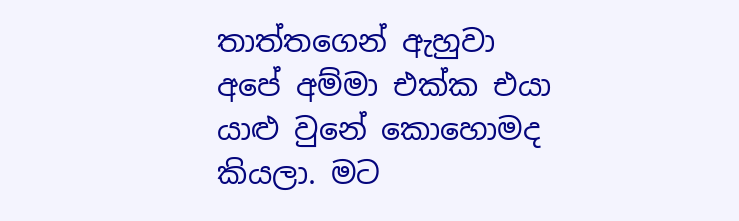තාත්තගෙන් ඇහුවා අපේ අම්මා එක්ක එයා යාළු වුනේ කොහොමද කියලා. මට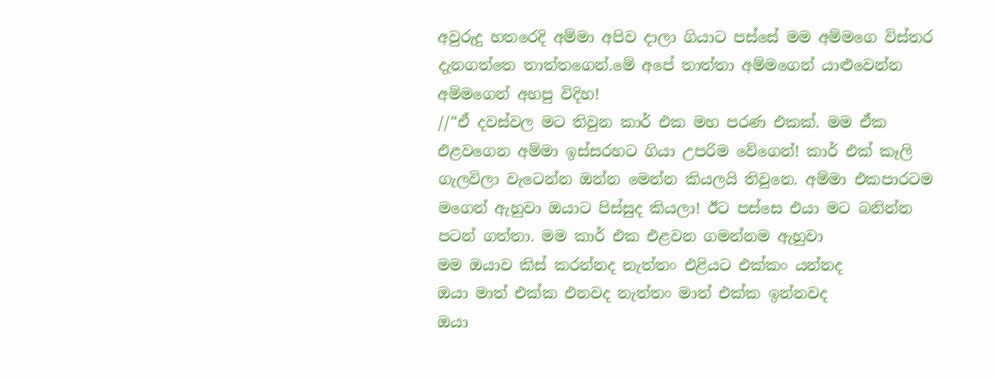අවුරුදු හතරෙදි අම්මා අපිව දාලා ගියාට පස්සේ මම අම්මගෙ විස්තර දැනගත්තෙ තාත්තගෙන්.මේ අපේ තාත්තා අම්මගෙන් යාළුවෙන්න අම්මගෙන් අහපු විදිහ!
//“ඒ දවස්වල මට තිවුන කාර් එක මහ පරණ එකක්. මම ඒක එළවගෙන අම්මා ඉස්සරහට ගියා උපරිම වේගෙන්! කාර් එක් කෑලි ගැලවිලා වැටෙන්න ඔන්න මෙන්න කියලයි තිවුනෙ. අම්මා එකපාරටම මගෙන් ඇහුවා ඔයාට පිස්සුද කියලා! ඊට පස්සෙ එයා මට බනින්න පටන් ගත්තා. මම කාර් එක එළවන ගමන්නම ඇහුවා
මම ඔයාව කිස් කරන්නද නැත්තං එළියට එක්කං යන්නද
ඔයා මාත් එක්ක එනවද නැත්තං මාත් එක්ක ඉන්නවද
ඔයා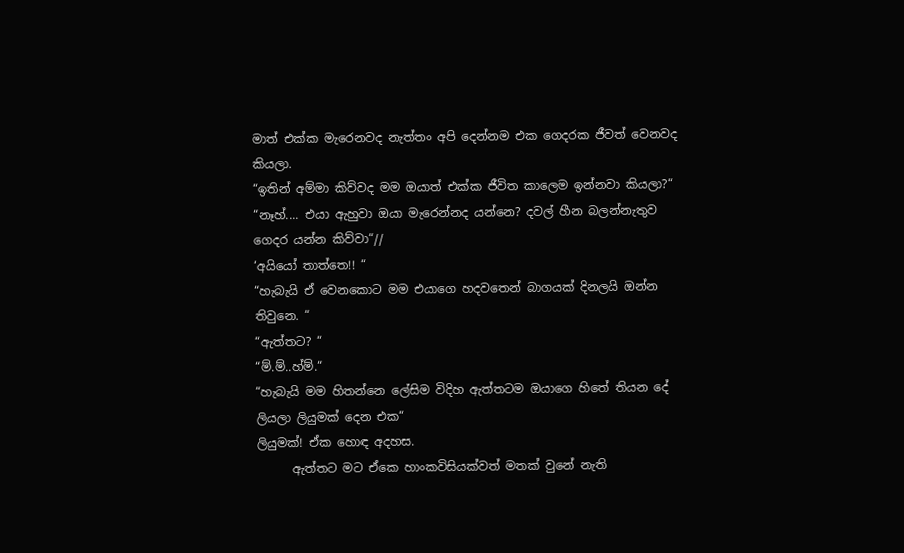මාත් එක්ක මැරෙනවද නැත්තං අපි දෙන්නම එක ගෙදරක ජීවත් වෙනවද කියලා.
“ඉතින් අම්මා කිව්වද මම ඔයාත් එක්ක ජීවිත කාලෙම ඉන්නවා කියලා?“
“නෑහ්.... එයා ඇහුවා ඔයා මැරෙන්නද යන්නෙ? දවල් හීන බලන්නැතුව ගෙදර යන්න කිව්වා“//
‘අයියෝ තාත්තෙ!! “
“හැබැයි ඒ වෙනකොට මම එයාගෙ හදවතෙන් බාගයක් දිනලයි ඔන්න තිවුනෙ. “
“ඇත්තට? “
“ම්.ම්..හ්ම්.“
“හැබැයි මම හිතන්නෙ ලේසිම විදිහ ඇත්තටම ඔයාගෙ හිතේ තියන දේ ලියලා ලියුමක් දෙන එක“
ලියුමක්! ඒක හොඳ අදහස.
      ඇත්තට මට ඒකෙ හාංකවිසියක්වත් මතක් වුනේ නැති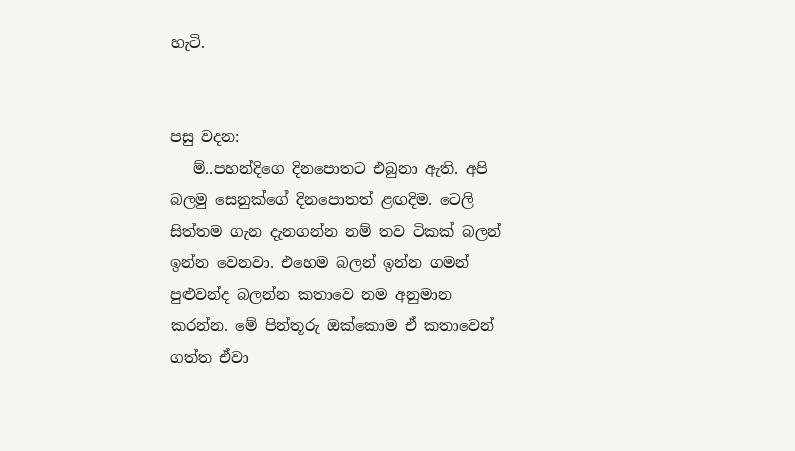හැටි.


පසු වදන:
   ම්..පහන්දිගෙ දිනපොතට එබුනා ඇති. අපි බලමු සෙනුක්ගේ දිනපොතත් ළඟදිම. ටෙලි සිත්තම ගැන දැනගන්න නම් තව ටිකක් බලන් ඉන්න වෙනවා. එහෙම බලන් ඉන්න ගමන් පුළුවන්ද බලන්න කතාවෙ නම අනුමාන කරන්න. මේ පින්තූරු ඔක්කොම ඒ කතාවෙන් ගත්ත ඒවා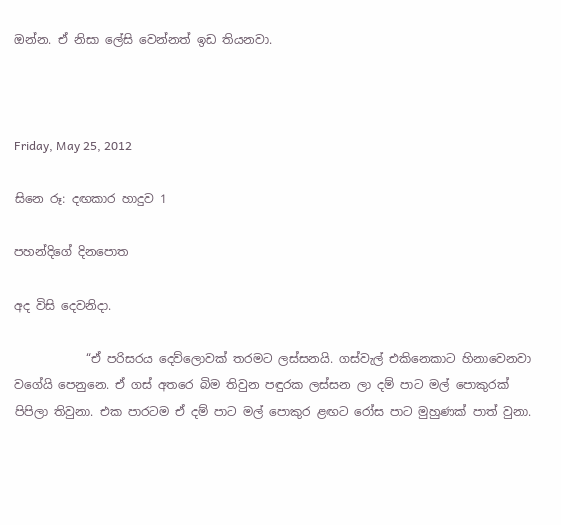ඔන්න. ඒ නිසා ලේසි වෙන්නත් ඉඩ තියනවා.



Friday, May 25, 2012

සිනෙ රූ: දඟකාර හාදුව 1

පහන්දිගේ දිනපොත

අද විසි දෙවනිදා.

            “ඒ පරිසරය දෙව්ලොවක් තරමට ලස්සනයි. ගස්වැල් එකිනෙකාට හිනාවෙනවා වගේයි පෙනුනෙ. ඒ ගස් අතරෙ බිම තිවුන පඳුරක ලස්සන ලා දම් පාට මල් පොකුරක් පිපිලා තිවුනා. එක පාරටම ඒ දම් පාට මල් පොකුර ළඟට රෝස පාට මුහුණක් පාත් වුනා.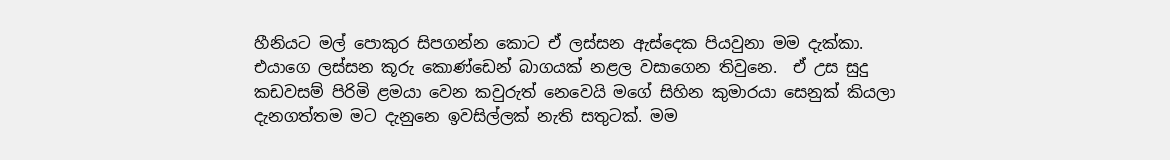හීනියට මල් පොකුර සිපගන්න කොට ඒ ලස්සන ඇස්දෙක පියවුනා මම දැක්කා. එයාගෙ ලස්සන කූරු කොණ්ඩෙන් බාගයක් නළල වසාගෙන තිවුනෙ.  ඒ උස සුදු කඩවසම් පිරිමි ළමයා වෙන කවුරුත් නෙවෙයි මගේ සිහින කුමාරයා සෙනුක් කියලා දැනගත්තම මට දැනුනෙ ඉවසිල්ලක් නැති සතුටක්. මම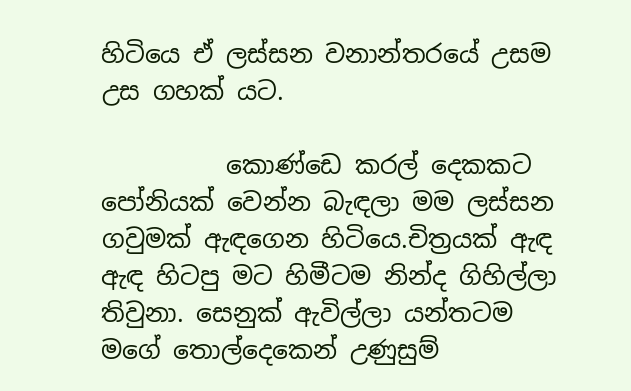හිටියෙ ඒ ලස්සන වනාන්තරයේ උසම උස ගහක් යට.

          කොණ්ඩෙ කරල් දෙකකට පෝනියක් වෙන්න බැඳලා මම ලස්සන ගවුමක් ඇඳගෙන හිටියෙ.චිත්‍රයක් ඇඳ ඇඳ හිටපු මට හිමීටම නින්ද ගිහිල්ලා තිවුනා. සෙනුක් ඇවිල්ලා යන්තටම මගේ තොල්දෙකෙන් උණුසුම්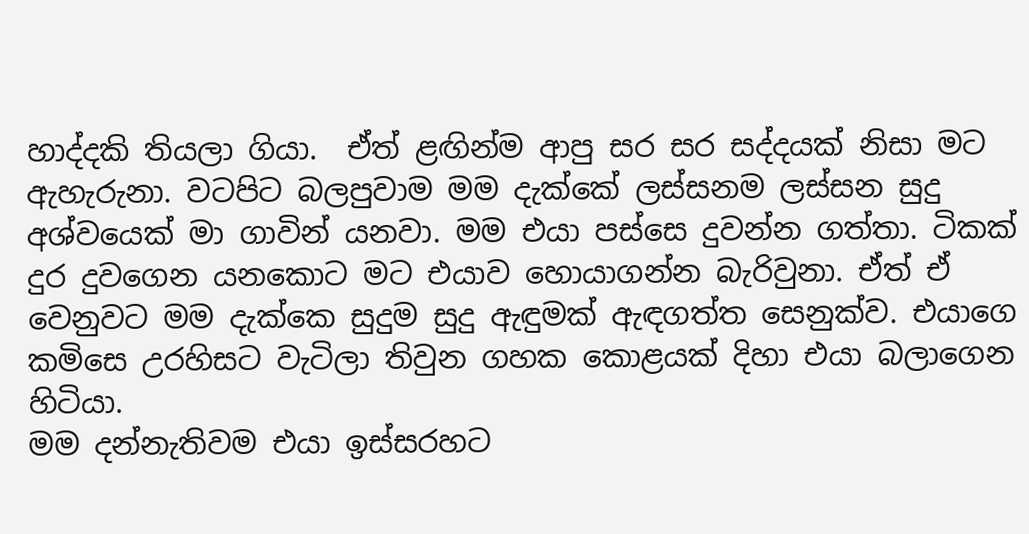හාද්දකි තියලා ගියා.  ඒත් ළඟින්ම ආපු සර සර සද්දයක් නිසා මට ඇහැරුනා. වටපිට බලපුවාම මම දැක්කේ ලස්සනම ලස්සන සුදු අශ්වයෙක් මා ගාවින් යනවා. මම එයා පස්සෙ දුවන්න ගත්තා. ටිකක් දුර දුවගෙන යනකොට මට එයාව හොයාගන්න බැරිවුනා. ඒත් ඒ වෙනුවට මම දැක්කෙ සුදුම සුදු ඇඳුමක් ඇඳගත්ත සෙනුක්ව. එයාගෙ කමිසෙ උරහිසට වැටිලා තිවුන ගහක කොළයක් දිහා එයා බලාගෙන හිටියා.
මම දන්නැතිවම එයා ඉස්සරහට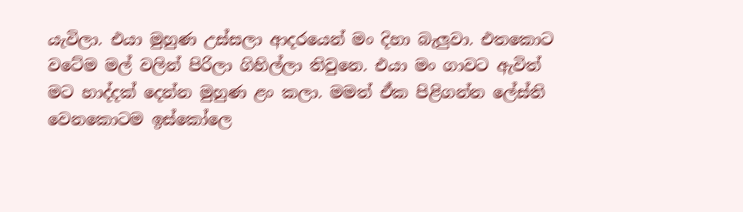යැවිලා. එයා මුහුණ උස්සලා ආදරයෙන් මං දිහා බැලුවා. එතකොට වටේම මල් වලින් පිරිලා ගිහිල්ලා තිවුනෙ. එයා මං ගාවට ඇවිත් මට හාද්දක් දෙන්න මුහුණ ළං කලා. මමත් ඒක පිළිගන්න ලේස්ති වෙනකොටම ඉස්කෝලෙ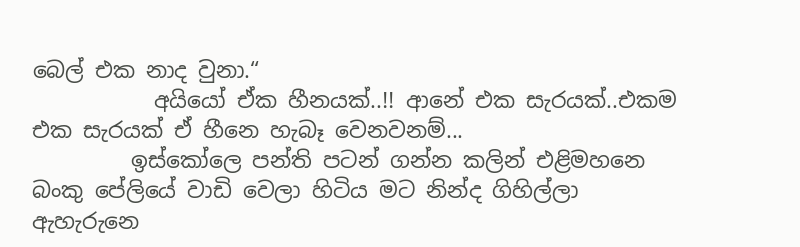බෙල් එක නාද වුනා.“
           අයියෝ ඒක හීනයක්..!! ආනේ එක සැරයක්..එකම එක සැරයක් ඒ හීනෙ හැබෑ වෙනවනම්...
         ඉස්කෝලෙ පන්ති පටන් ගන්න කලින් එළිමහනෙ බංකු පේලියේ වාඩි වෙලා හිටිය මට නින්ද ගිහිල්ලා ඇහැරුනෙ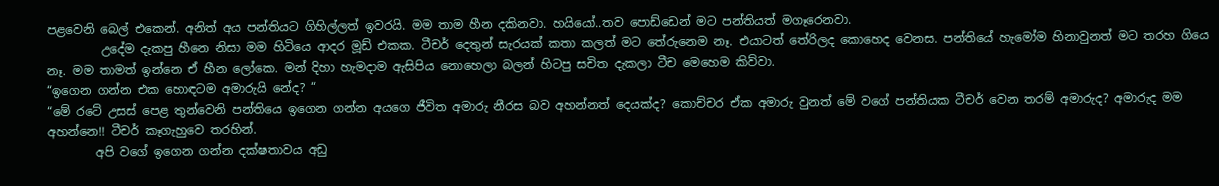පළවෙනි බෙල් එකෙන්. අනිත් අය පන්තියට ගිහිල්ලත් ඉවරයි. මම තාම හීන දකිනවා. හයියෝ..තව පොඩ්ඩෙන් මට පන්තියත් මගෑරෙනවා.
         උදේම දැකපු හීනෙ නිසා මම හිටියෙ ආදර මූඩ් එකක. ටීචර් දෙතුන් සැරයක් කතා කලත් මට තේරුනෙම නෑ. එයාටත් තේරිලද කොහෙද වෙනස. පන්තියේ හැමෝම හිනාවුනත් මට තරහ ගියෙ නෑ. මම තාමත් ඉන්නෙ ඒ හීන ලෝකෙ. මන් දිහා හැමදාම ඇසිපිය නොහෙලා බලන් හිටපු සචිත දැකලා ටීච මෙහෙම කිව්වා.
“ඉගෙන ගන්න එක හොඳටම අමාරුයි නේද? “
“මේ රටේ උසස් පෙළ තුන්වෙනි පන්තියෙ ඉගෙන ගන්න අයගෙ ජීවිත අමාරු නීරස බව අහන්නත් දෙයක්ද? කොච්චර ඒක අමාරු වුනත් මේ වගේ පන්තියක ටීචර් වෙන තරම් අමාරුද? අමාරුද මම අහන්නෙ!! ටීචර් කෑගැහුවෙ තරහින්.
        අපි වගේ ඉගෙන ගන්න දක්ෂතාවය අඩු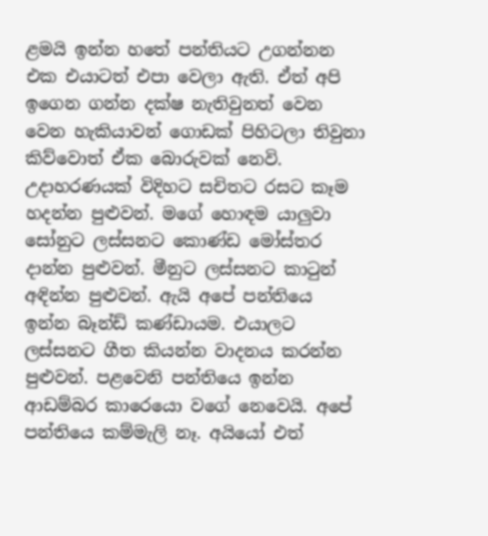ළමයි ඉන්න හතේ පන්තියට උගන්නන එක එයාටත් එපා වෙලා ඇති. ඒත් අපි ඉගෙන ගන්න දක්ෂ නැතිවුනත් වෙන වෙන හැකියාවන් ගොඩක් පිහිටලා තිවුනා කිව්වොත් ඒක බොරුවක් නෙවි. උදාහරණයක් විදිහට සචිතට රසට කෑම හදන්න පුළුවන්. මගේ හොඳම යාලුවා සෝනුට ලස්සනට කොණ්ඩ මෝස්තර දාන්න පුළුවන්. මීනුට ලස්සනට කාටුන් අඳින්න පුළුවන්. ඇයි අපේ පන්තියෙ ඉන්න බෑන්ඩ් කණ්ඩායම. එයාලට ලස්සනට ගීත කියන්න වාදනය කරන්න පුළුවන්. පළවෙනි පන්තියෙ ඉන්න ආඩම්බර කාරෙයො වගේ නෙවෙයි. අපේ පන්තියෙ කම්මැලි නෑ. අයියෝ එත්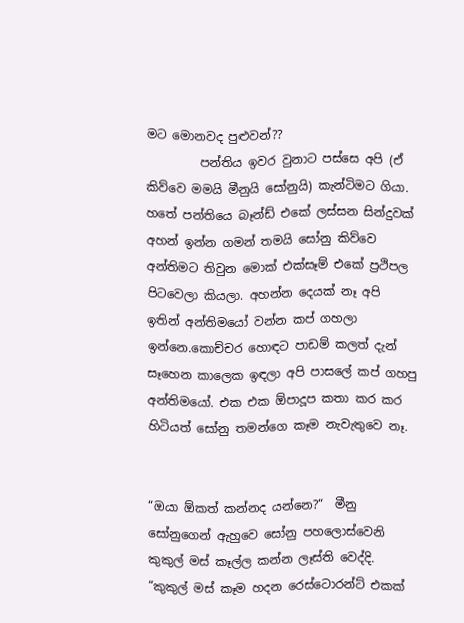මට මොනවද පුළුවන්??
         පන්තිය ඉවර වුනාට පස්සෙ අපි (ඒ කිව්වෙ මමයි මීනුයි සෝනුයි) කැන්ටිමට ගියා. හතේ පන්තියෙ බෑන්ඩ් එකේ ලස්සන සින්දුවක් අහන් ඉන්න ගමන් තමයි සෝනු කිව්වෙ අන්තිමට තිවුන මොක් එක්සෑම් එකේ ප්‍රථිපල පිටවෙලා කියලා. අහන්න දෙයක් නෑ අපි ඉතින් අන්තිමයෝ වන්න කප් ගහලා ඉන්නෙ.කොච්චර හොඳට පාඩම් කලත් දැන් සෑහෙන කාලෙක ඉඳලා අපි පාසලේ කප් ගහපු අන්තිමයෝ. එක එක ඕපාදූප කතා කර කර හිටියත් සෝනු තමන්ගෙ කෑම නැවැතුවෙ නෑ.


“ඔයා ඕකත් කන්නද යන්නෙ?“  මීනු සෝනුගෙන් ඇහුවෙ සෝනු පහලොස්වෙනි කුකුල් මස් කෑල්ල කන්න ලෑස්ති වෙද්දි.
“කුකුල් මස් කෑම හදන රෙස්ටොරන්ට් එකක්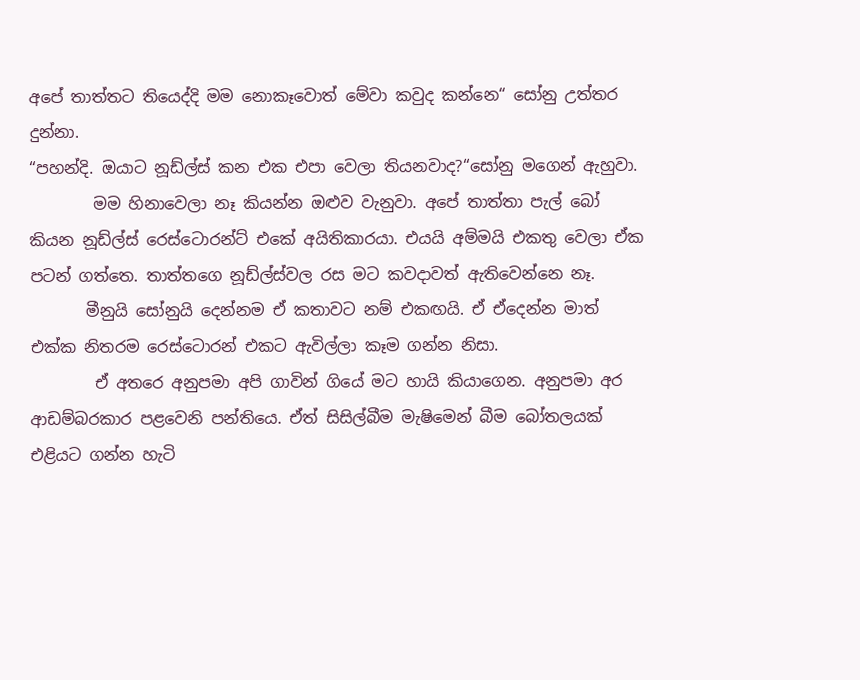අපේ තාත්තට තියෙද්දි මම නොකෑවොත් මේවා කවුද කන්නෙ“ සෝනු උත්තර දුන්නා.
“පහන්දි. ඔයාට නූඩ්ල්ස් කන එක එපා වෙලා තියනවාද?“සෝනු මගෙන් ඇහුවා.
        මම හිනාවෙලා නෑ කියන්න ඔළුව වැනුවා. අපේ තාත්තා පැල් බෝ කියන නූඩ්ල්ස් රෙස්ටොරන්ට් එකේ අයිතිකාරයා. එයයි අම්මයි එකතු වෙලා ඒක පටන් ගත්තෙ. තාත්තගෙ නූඩ්ල්ස්වල රස මට කවදාවත් ඇතිවෙන්නෙ නෑ.
       මීනුයි සෝනුයි දෙන්නම ඒ කතාවට නම් එකඟයි. ඒ ඒදෙන්න මාත් එක්ක නිතරම රෙස්ටොරන් එකට ඇවිල්ලා කෑම ගන්න නිසා.
        ඒ අතරෙ අනුපමා අපි ගාවින් ගියේ මට හායි කියාගෙන. අනුපමා අර ආඩම්බරකාර පළවෙනි පන්තියෙ. ඒත් සිසිල්බීම මැෂිමෙන් බීම බෝතලයක් එළියට ගන්න හැටි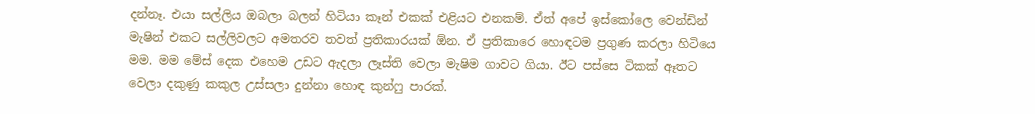දන්නෑ. එයා සල්ලිය ඔබලා බලන් හිටියා කෑන් එකක් එළියට එනකම්. ඒත් අපේ ඉස්කෝලෙ වෙන්ඩින් මැෂින් එකට සල්ලිවලට අමතරව තවත් ප්‍රතිකාරයක් ඕන. ඒ ප්‍රතිකාරෙ හොඳටම ප්‍රගුණ කරලා හිටියෙ මම. මම මේස් දෙක එහෙම උඩට ඇදලා ලෑස්ති වෙලා මැෂිම ගාවට ගියා. ඊට පස්සෙ ටිකක් ඈතට වෙලා දකුණු කකුල උස්සලා දුන්නා හොඳ කුන්ෆු පාරක්.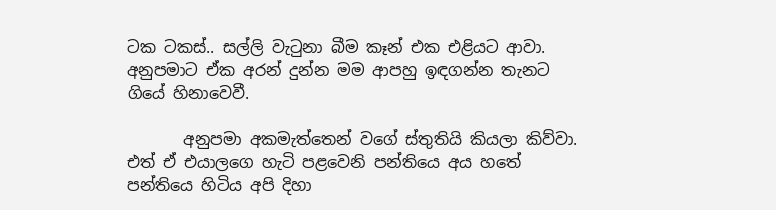ටක ටකස්.. සල්ලි වැටුනා බීම කෑන් එක එළියට ආවා. අනුපමාට ඒක අරන් දුන්න මම ආපහු ඉඳගන්න තැනට ගියේ හිනාවෙවී.

       අනුපමා අකමැත්තෙන් වගේ ස්තුතියි කියලා කිව්වා. එත් ඒ එයාලගෙ හැටි පළවෙනි පන්තියෙ අය හතේ පන්තියෙ හිටිය අපි දිහා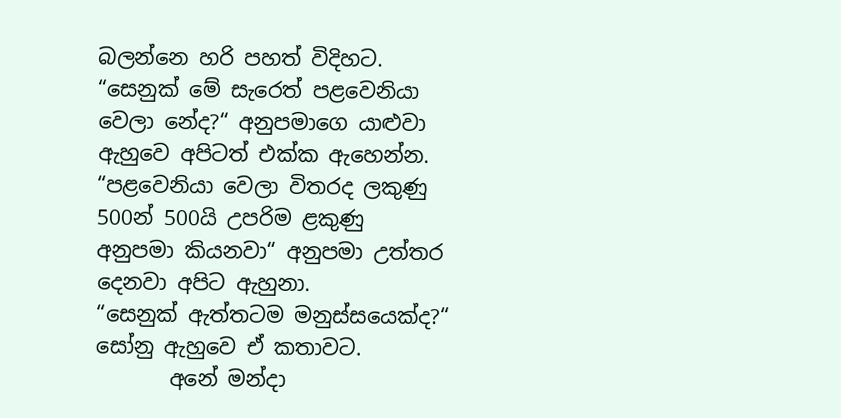බලන්නෙ හරි පහත් විදිහට.
“සෙනුක් මේ සැරෙත් පළවෙනියා වෙලා නේද?“ අනුපමාගෙ යාළුවා ඇහුවෙ අපිටත් එක්ක ඇහෙන්න.
“පළවෙනියා වෙලා විතරද ලකුණු 500න් 500යි උපරිම ළකුණු අනුපමා කියනවා“ අනුපමා උත්තර දෙනවා අපිට ඇහුනා.
“සෙනුක් ඇත්තටම මනුස්සයෙක්ද?“ සෝනු ඇහුවෙ ඒ කතාවට.
       අනේ මන්දා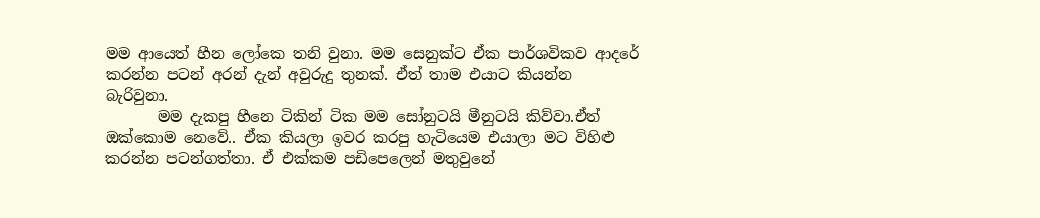මම ආයෙත් හීන ලෝකෙ තනි වුනා. මම සෙනුක්ට ඒක පාර්ශවිකව ආදරේ කරන්න පටන් අරන් දැන් අවුරුදු තුනක්. ඒත් තාම එයාට කියන්න බැරිවුනා.
       මම දැකපු හීනෙ ටිකින් ටික මම සෝනුටයි මීනුටයි කිව්වා.ඒත් ඔක්කොම නෙවේ.. ඒක කියලා ඉවර කරපු හැටියෙම එයාලා මට විහිළු කරන්න පටන්ගත්තා. ඒ එක්කම පඩිපෙලෙන් මතුවුනේ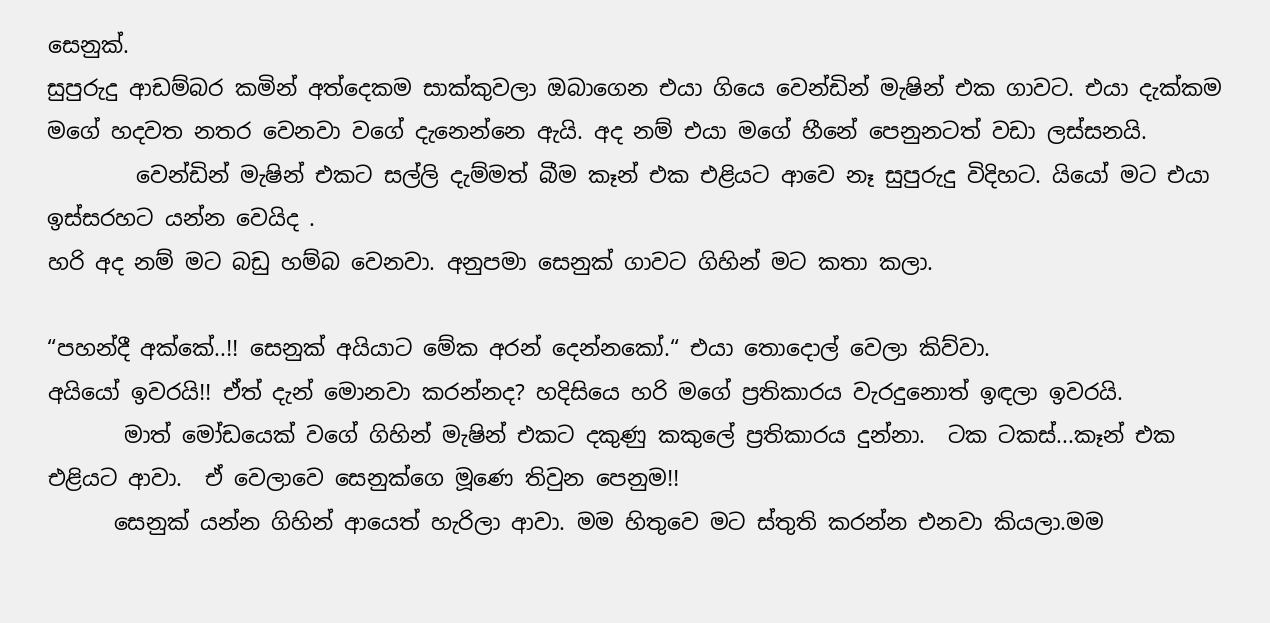සෙනුක්.
සුපුරුදු ආඩම්බර කමින් අත්දෙකම සාක්කුවලා ඔබාගෙන එයා ගියෙ වෙන්ඩින් මැෂින් එක ගාවට. එයා දැක්කම මගේ හදවත නතර වෙනවා වගේ දැනෙන්නෙ ඇයි. අද නම් එයා මගේ හීනේ පෙනුනටත් වඩා ලස්සනයි.
        වෙන්ඩින් මැෂින් එකට සල්ලි දැම්මත් බීම කෑන් එක එළියට ආවෙ නෑ සුපුරුදු විදිහට. යියෝ මට එයා ඉස්සරහට යන්න වෙයිද .
හරි අද නම් මට බඩු හම්බ වෙනවා. අනුපමා සෙනුක් ගාවට ගිහින් මට කතා කලා.

“පහන්දී අක්කේ..!! සෙනුක් අයියාට මේක අරන් දෙන්නකෝ.“ එයා තොදොල් වෙලා කිව්වා.
අයියෝ ඉවරයි!! ඒත් දැන් මොනවා කරන්නද? හදිසියෙ හරි මගේ ප්‍රතිකාරය වැරදුනොත් ඉඳලා ඉවරයි.
       මාත් මෝඩයෙක් වගේ ගිහින් මැෂින් එකට දකුණු කකුලේ ප්‍රතිකාරය දුන්නා.  ටක ටකස්...කෑන් එක එළියට ආවා.  ඒ වෙලාවෙ සෙනුක්ගෙ මූණෙ තිවුන පෙනුම!!
      සෙනුක් යන්න ගිහින් ආයෙත් හැරිලා ආවා. මම හිතුවෙ මට ස්තුති කරන්න එනවා කියලා.මම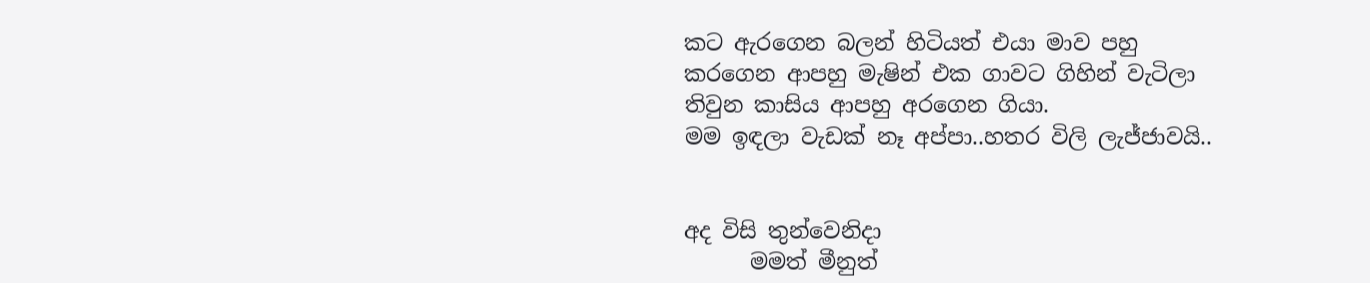කට ඇරගෙන බලන් හිටියත් එයා මාව පහු කරගෙන ආපහු මැෂින් එක ගාවට ගිහින් වැටිලා තිවුන කාසිය ආපහු අරගෙන ගියා.
මම ඉඳලා වැඩක් නෑ අප්පා..හතර විලි ලැජ්ජාවයි..


අද විසි තුන්වෙනිදා
      මමත් මීනුත්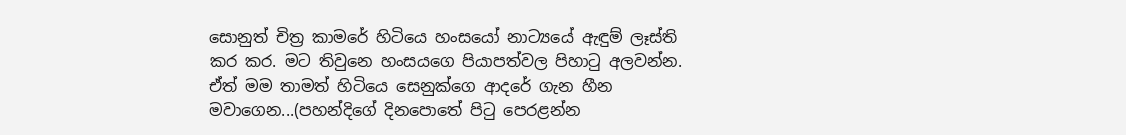සොනුත් චිත්‍ර කාමරේ හිටියෙ හංසයෝ නාට්‍යයේ ඇඳුම් ලෑස්ති කර කර. මට තිවුනෙ හංසයගෙ පියාපත්වල පිහාටු අලවන්න. ඒත් මම තාමත් හිටියෙ සෙනුක්ගෙ ආදරේ ගැන හීන මවාගෙන...(පහන්දිගේ දිනපොතේ පිටු පෙරළන්න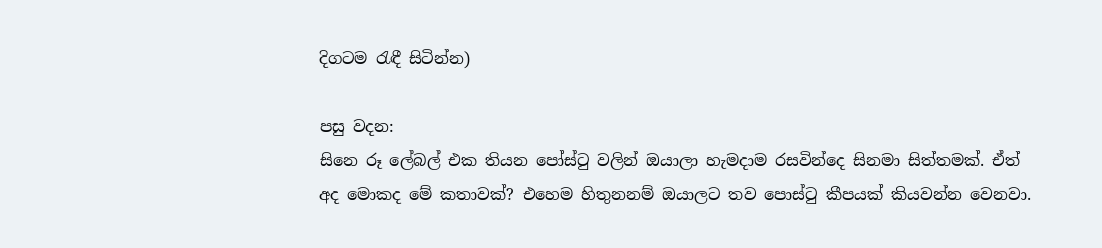දිගටම රැඳී සිටින්න)

පසු වදන:
සිනෙ රූ ලේබල් එක තියන පෝස්ටු වලින් ඔයාලා හැමදාම රසවින්දෙ සිනමා සිත්තමක්. ඒත් අද මොකද මේ කතාවක්? එහෙම හිතුනනම් ඔයාලට තව පොස්ටු කීපයක් කියවන්න වෙනවා.